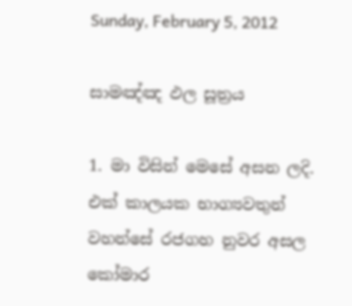Sunday, February 5, 2012

සාමඤ්ඤ ඵල සූත්‍රය

1. මා විසින් මෙසේ අසන ලදි. එක් කාලයක භාග්‍යවතුන් වහන්සේ රජගහ නුවර අසල කෝමාර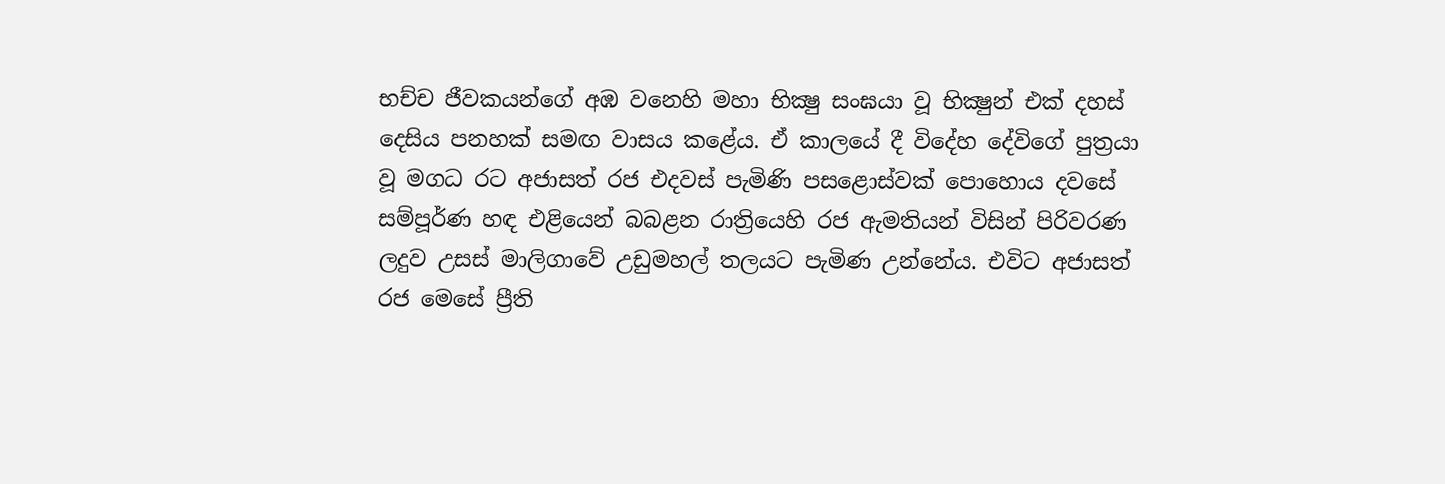භච්ච ජීවකයන්ගේ අඹ වනෙහි මහා භික්‍ෂු සංඝයා වූ භික්‍ෂුන් එක් දහස් දෙසිය පනහක් සමඟ වාසය කළේය. ඒ කාලයේ දී විදේහ දේවිගේ පුත්‍රයා වූ මගධ රට අජාසත් රජ එදවස් පැමිණි පසළොස්වක් පොහොය දවසේ සම්පූර්ණ හඳ එළියෙන් බබළන රාත්‍රියෙහි රජ ඇමතියන් විසින් පිරිවරණ ලදුව උසස් මාලිගාවේ උඩුමහල් තලයට පැමිණ උන්නේය. එවිට අජාසත් රජ මෙසේ ප්‍රීති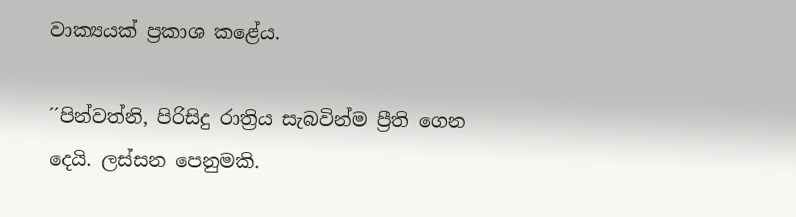වාක්‍යයක් ප්‍රකාශ කළේය.

´´පින්වත්නි, පිරිසිදු රාත්‍රිය සැබවින්ම ප්‍රීති ගෙන දෙයි. ලස්සන පෙනුමකි.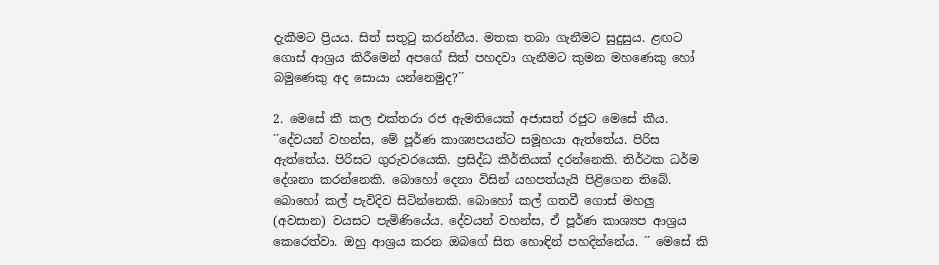දැකීමට ප්‍රියය. සිත් සතුටු කරන්නීය. මතක තබා ගැනීමට සුදුසුය. ළඟට ගොස් ආශ්‍රය කිරීමෙන් අපගේ සිත් පහදවා ගැනීමට කුමන මහණෙකු හෝ බමුණෙකු අද සොයා යන්නෙමුද?´´

2. මෙසේ කී කල එක්තරා රජ ඇමතියෙක් අජාසත් රජුට මෙසේ කීය. ´´දේවයන් වහන්ස, මේ පූර්ණ කාශ්‍යපයන්ට සමූහයා ඇත්තේය. පිරිස ඇත්තේය. පිරිසට ගුරුවරයෙකි. ප්‍රසිද්ධ කීර්තියක් දරන්නෙකි. තිර්ථක ධර්ම දේශනා කරන්නෙකි. බොහෝ දෙනා විසින් යහපත්යැයි පිළිගෙන තිබේ. බොහෝ කල් පැවිදිව සිටින්නෙකි. බොහෝ කල් ගතවී ගොස් මහලු (අවසාන) වයසට පැමිණියේය. දේවයන් වහන්ස, ඒ පූර්ණ කාශ්‍යප ආශ්‍රය කෙරෙත්වා. ඔහු ආශ්‍රය කරන ඔබගේ සිත හොඳින් පහදින්නේය. ´´ මෙසේ කි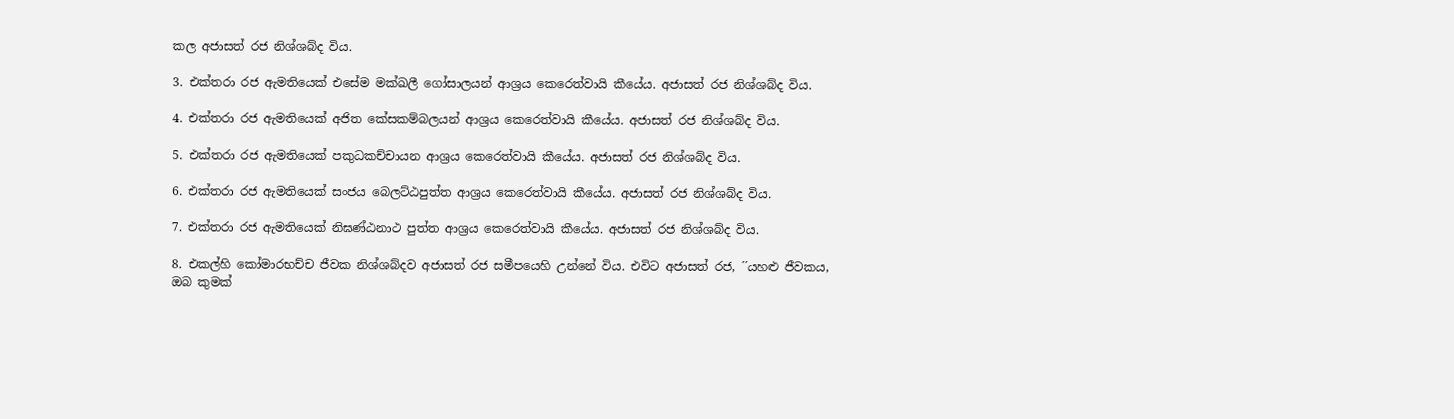කල අජාසත් රජ නිශ්ශබ්ද විය.

3. එක්තරා රජ ඇමතියෙක් එසේම මක්ඛලී ගෝසාලයන් ආශ්‍රය කෙරෙත්වායි කීයේය. අජාසත් රජ නිශ්ශබ්ද විය.

4. එක්තරා රජ ඇමතියෙක් අජිත කේසකම්බලයන් ආශ්‍රය කෙරෙත්වායි කීයේය. අජාසත් රජ නිශ්ශබ්ද විය.

5. එක්තරා රජ ඇමතියෙක් පකුධකච්චායන ආශ්‍රය කෙරෙත්වායි කීයේය. අජාසත් රජ නිශ්ශබ්ද විය.

6. එක්තරා රජ ඇමතියෙක් සංජය බෙලට්ඨපුත්ත ආශ්‍රය කෙරෙත්වායි කීයේය. අජාසත් රජ නිශ්ශබ්ද විය.

7. එක්තරා රජ ඇමතියෙක් නිඝණ්ඨනාථ පුත්ත ආශ්‍රය කෙරෙත්වායි කීයේය. අජාසත් රජ නිශ්ශබ්ද විය.

8. එකල්හි කෝමාරභච්ච ජීවක නිශ්ශබ්දව අජාසත් රජ සමීපයෙහි උන්නේ විය. එවිට අජාසත් රජ, ´´යහළු ජීවකය, ඔබ කුමක්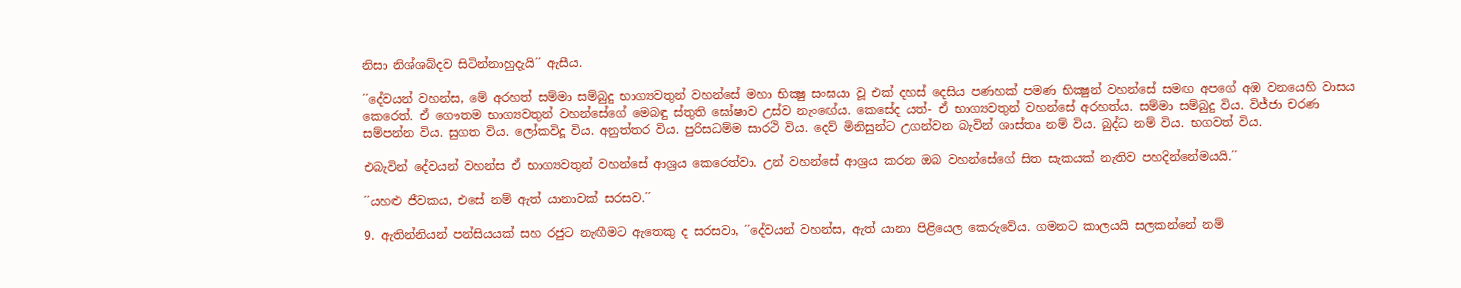නිසා නිශ්ශබ්දව සිටින්නාහුදැයි´´ ඇසීය.

´´දේවයන් වහන්ස, මේ අරහත් සම්මා සම්බුදු භාග්‍යවතුන් වහන්සේ මහා භික්‍ෂු සංඝයා වූ එක් දහස් දෙසිය පණහක් පමණ භික්‍ෂුන් වහන්සේ සමඟ අපගේ අඹ වනයෙහි වාසය කෙරෙත්. ඒ ගෞතම භාග්‍යවතුන් වහන්සේගේ මෙබඳු ස්තුති ඝෝෂාව උස්ව නැං‍ඟේය. කෙසේද යත්- ඒ භාග්‍යවතුන් වහන්සේ අරහත්ය. සම්මා සම්බුදු විය. විජ්ජා චරණ සම්පන්න විය. සුගත විය. ලෝකවිදූ විය. අනුත්තර විය. පුරිසධම්ම සාරථි විය. දෙව් මිනිසුන්ට උගන්වන බැවින් ශාස්තෘ නම් විය. බුද්ධ නම් විය. භගවත් විය.

එබැවින් දේවයන් වහන්ස ඒ භාග්‍යවතුන් වහන්සේ ආශ්‍රය කෙරෙත්වා. උන් වහන්සේ ආශ්‍රය කරන ඔබ වහන්සේගේ සිත සැකයක් නැතිව පහදින්නේමයයි.´´

´´යහළු ජීවකය, එසේ නම් ඇත් යානාවක් සරසව.´´

9. ඇතින්නියන් පන්සියයක් සහ රජුට නැඟීමට ඇතෙකු ද සරසවා, ´´දේවයන් වහන්ස, ඇත් යානා පිළියෙල කෙරුවේය. ගමනට කාලයයි සලකන්නේ නම්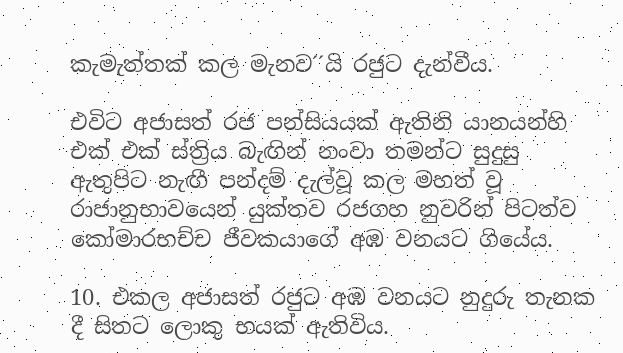කැමැත්තක් කල මැනව´´යි රජුට දැන්වීය.

එවිට අජාසත් රජ පන්සියයක් ඇතිනි යානයන්හි එක් එක් ස්ත්‍රිය බැඟින් නංවා තමන්ට සුදුසු ඇතුපිට නැඟී පන්දම් දැල්වූ කල මහත් වූ රාජානුභාවයෙන් යුක්තව රජගහ නුවරින් පිටත්ව කෝමාරභච්ච ජීවකයාගේ අඹ වනයට ගියේය.

10. එකල අජාසත් රජුට අඹ වනයට නුදුරු තැනක දී සිතට ලොකු භයක් ඇතිවිය.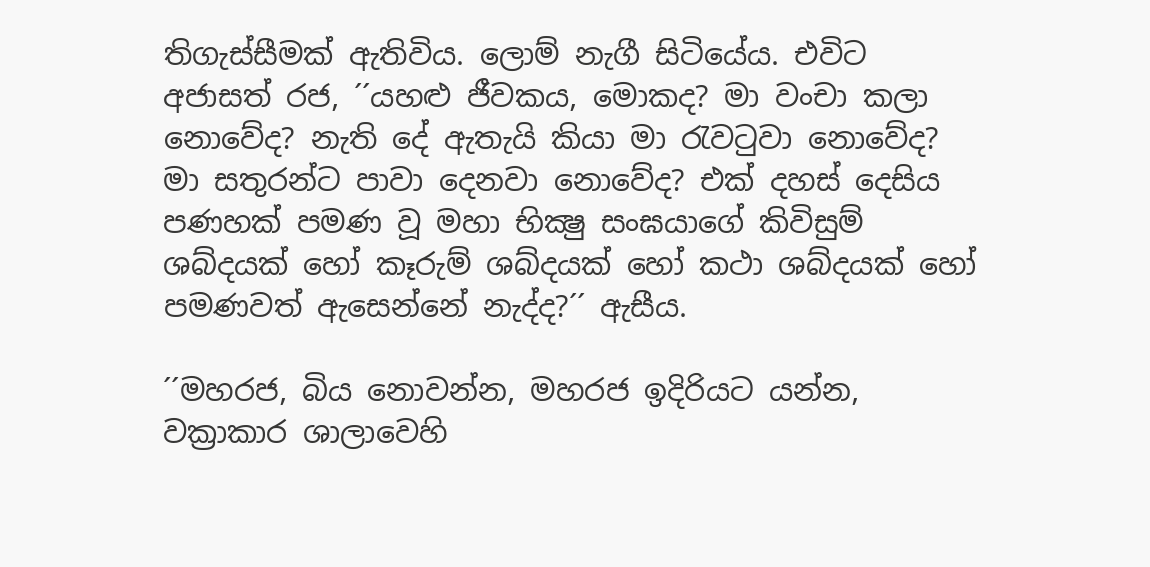තිගැස්සීමක් ඇතිවිය. ලොම් නැගී සිටියේය. එවිට අජාසත් රජ, ´´යහළු ජීවකය, මොකද? මා වංචා කලා නොවේද? නැති දේ ඇතැයි කියා මා රැවටුවා නොවේද? මා සතුරන්ට පාවා දෙනවා නොවේද? එක් දහස් දෙසිය පණහක් පමණ වූ මහා භික්‍ෂු සංඝයාගේ කිවිසුම් ශබ්දයක් හෝ කෑරුම් ශබ්දයක් හෝ කථා ශබ්දයක් හෝ පමණවත් ඇසෙන්නේ නැද්ද?´´ ඇසීය.

´´මහරජ, බිය නොවන්න, මහරජ ඉදිරියට යන්න, වක්‍රාකාර ශාලාවෙහි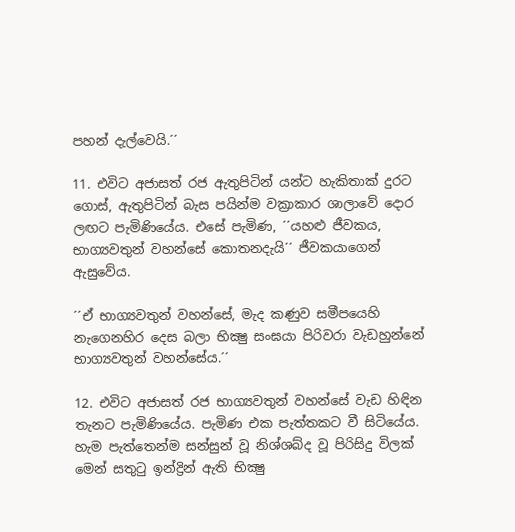පහන් දැල්වෙයි.´´

11. එවිට අජාසත් රජ ඇතුපිටින් යන්ට හැකිතාක් දුරට ගොස්, ඇතුපිටින් බැස පයින්ම වක්‍රාකාර ශාලාවේ දොර ලඟට පැමිණියේය. එසේ පැමිණ, ´´යහළු ජීවකය, භාග්‍යවතුන් වහන්සේ කොතනදැයි´´ ජීවකයාගෙන් ඇසුවේය.

´´ඒ භාග්‍යවතුන් වහන්සේ, මැද කණුව සමීපයෙහි නැගෙනහිර දෙස බලා භික්‍ෂු සංඝයා පිරිවරා වැඩහුන්නේ භාග්‍යවතුන් වහන්සේය.´´

12. එවිට අජාසත් රජ භාග්‍යවතුන් වහන්සේ වැඩ හිඳින තැනට පැමිණියේය. පැමිණ එක පැත්තකට වී සිටියේය. හැම පැත්තෙන්ම සන්සුන් වූ නිශ්ශබ්ද වූ පිරිසිදු විලක් මෙන් සතුටු ඉන්ද්‍රින් ඇති භික්‍ෂු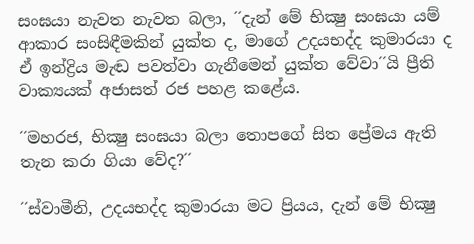සංඝයා නැවත නැවත බලා, ´´දැන් මේ භික්‍ෂු සංඝයා යම් ආකාර සංසිඳීමකින් යුක්ත ද, මාගේ උදයභද්ද කුමාරයා ද ඒ ඉන්ද්‍රිය මැඬ පවත්වා ගැනීමෙන් යුක්ත වේවා´´යි ප්‍රීති වාක්‍යයක් අජාසත් රජ පහළ කළේය.

´´මහරජ, භික්‍ෂු සංඝයා බලා තොපගේ සිත ප්‍රේමය ඇති තැන කරා ගියා වේද?´´

´´ස්වාමීනි, උදයභද්ද කුමාරයා මට ප්‍රියය, දැන් මේ භික්‍ෂු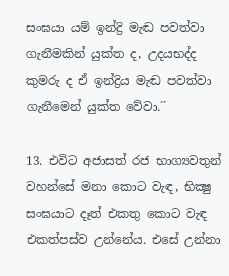සංඝයා යම් ඉන්ද්‍රි මැඬ පවත්වා ගැනීමකින් යුක්ත ද, උදයභද්ද කුමරු ද ඒ ඉන්ද්‍රිය මැඬ පවත්වා ගැනීමෙන් යුක්ත වේවා.´´

13. එවිට අජාසත් රජ භාග්‍යවතුන් වහන්සේ මනා කොට වැඳ, භික්‍ෂු සංඝයාට දෑත් එකතු කොට වැඳ එකත්පස්ව උන්නේය. එසේ උන්නා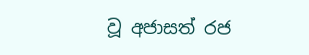වූ අජාසත් රජ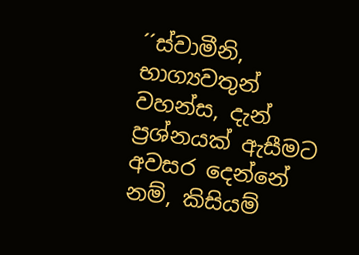´´ස්වාමීනි, භාග්‍යවතුන් වහන්ස, දැන් ප්‍රශ්නයක් ඇසීමට අවසර දෙන්නේ නම්, කිසියම්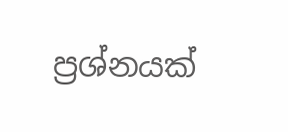ප්‍රශ්නයක්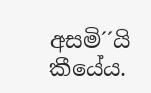අසමි´´යි කීයේය.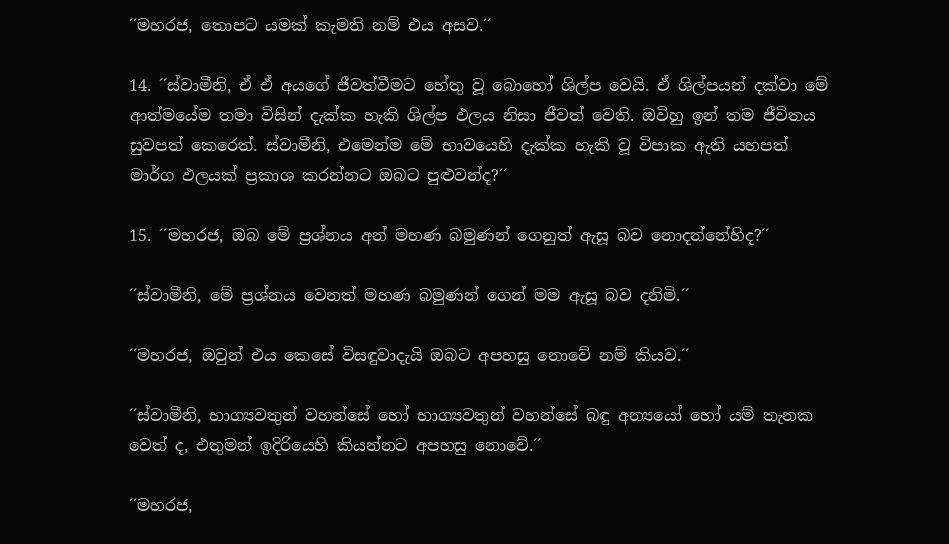´´මහරජ, තොපට යමක් කැමති නම් එය අසව.´´

14. ´´ස්වාමීනි, ඒ ඒ අයගේ ජීවත්වීමට හේතු වූ බොහෝ ශිල්ප වෙයි. ඒ ශිල්පයන් දක්වා මේ ආත්මයේම තමා විසින් දැක්ක හැකි ශිල්ප ඵලය නිසා ජීවත් වෙති. ඔවිහු ඉන් තම ජීවිතය සුවපත් කෙරෙත්. ස්වාමීනි, එමෙන්ම මේ භාවයෙහි දැක්ක හැකි වූ විපාක ඇති යහපත් මාර්ග ඵලයක් ප්‍රකාශ කරන්නට ඔබට පුළුවන්ද?´´

15. ´´මහරජ, ඔබ මේ ප්‍රශ්නය අන් මහණ බමුණන් ගෙනුත් ඇසූ බව නොදන්නේහිද?´´

´´ස්වාමීනි, මේ ප්‍රශ්නය වෙනත් මහණ බමුණන් ගෙන් මම ඇසූ බව දනිමි.´´

´´මහරජ, ඔවුන් එය කෙසේ විසඳුවාදැයි ඔබට අපහසු නොවේ නම් කියව.´´

´´ස්වාමීනි, භාග්‍යවතුන් වහන්සේ හෝ භාග්‍යවතුන් වහන්සේ බඳු අන්‍යයෝ හෝ යම් තැනක වෙත් ද, එතුමන් ඉදිරියෙහි කියන්නට අපහසු නොවේ.´´

´´මහරජ,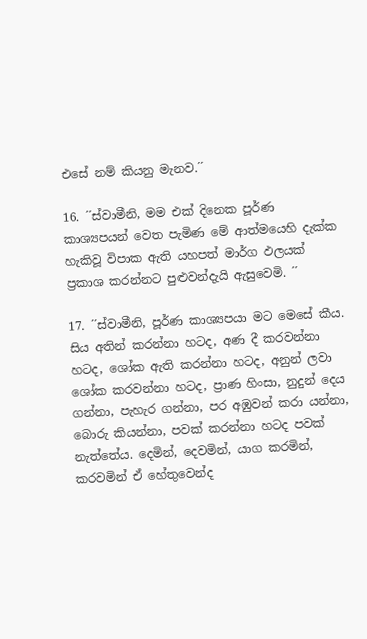එසේ නම් කියනු මැනව.´´

16. ´´ස්වාමීනි, මම එක් දිනෙක පූර්ණ කාශ්‍යපයන් වෙත පැමිණ මේ ආත්මයෙහි දැක්ක හැකිවූ විපාක ඇති යහපත් මාර්ග ඵලයක් ප්‍රකාශ කරන්නට පුළුවන්දැයි ඇසුවෙමි. ´´

17. ´´ස්වාමීනි, පූර්ණ කාශ්‍යපයා මට මෙසේ කීය. සිය අතින් කරන්නා හටද, අණ දී කරවන්නා හටද, ශෝක ඇති කරන්නා හටද, අනුන් ලවා ශෝක කරවන්නා හටද, ප්‍රාණ හිංසා, නුදුන් දෙය ගන්නා, පැහැර ගන්නා, පර අඹුවන් කරා යන්නා, බොරු කියන්නා, පවක් කරන්නා හටද පවක් නැත්තේය. දෙමින්, දෙවමින්, යාග කරමින්, කරවමින් ඒ හේතුවෙන්ද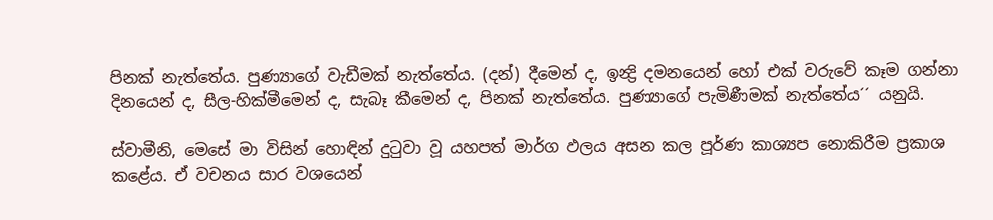පිනක් නැත්තේය. පුණ්‍යාගේ වැඩීමක් නැත්තේය. (දන්) දීමෙන් ද, ඉන්‍ද්‍රි දමනයෙන් හෝ එක් වරුවේ කෑම ගන්නා දිනයෙන් ද, සීල-හික්මීමෙන් ද, සැබෑ කීමෙන් ද, පිනක් නැත්තේය. පුණ්‍යාගේ පැමිණීමක් නැත්තේය´´ යනුයි.

ස්වාමීනි, මෙසේ මා විසින් හොඳින් දුටුවා වූ යහපත් මාර්ග ඵලය අසන කල පූර්ණ කාශ්‍යප නොකිරීම ප්‍රකාශ කළේය. ඒ වචනය සාර වශයෙන්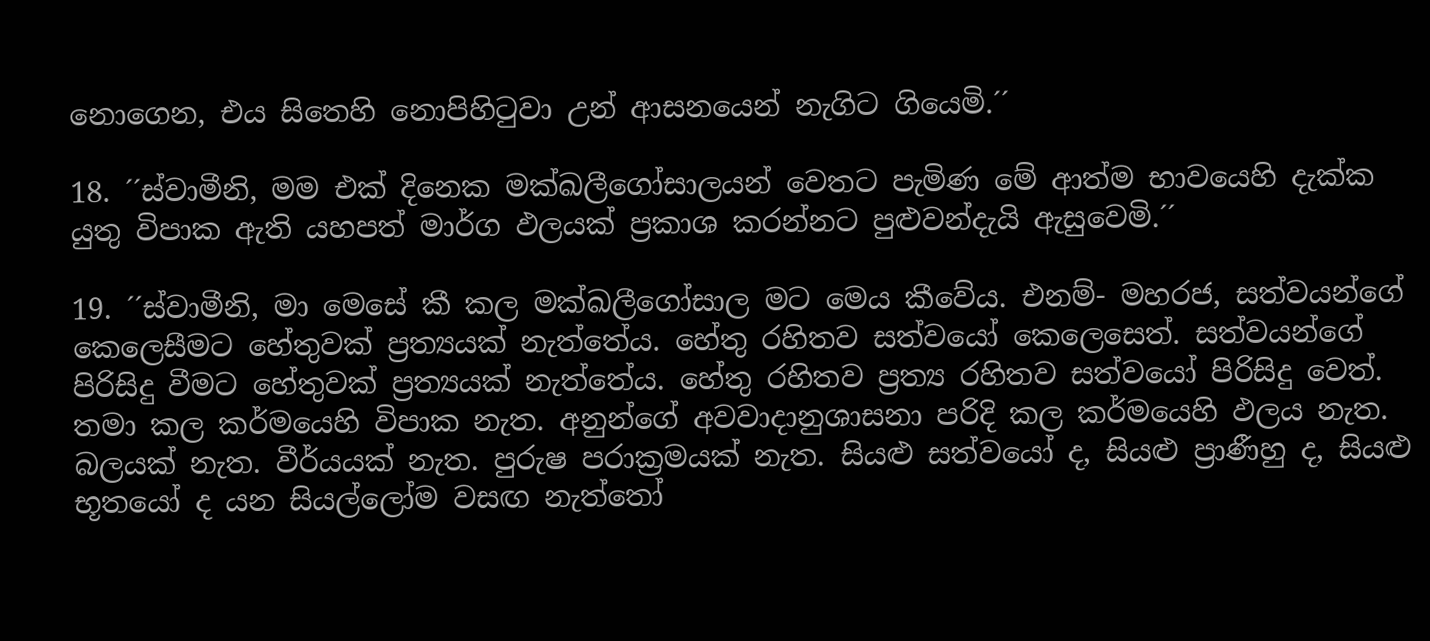නොගෙන, එය සිතෙහි නොපිහිටුවා උන් ආසනයෙන් නැගිට ගියෙමි.´´

18. ´´ස්වාමීනි, මම එක් දිනෙක මක්ඛලීගෝසාලයන් වෙතට පැමිණ මේ ආත්ම භාවයෙහි දැක්ක යුතු විපාක ඇති යහපත් මාර්ග ඵලයක් ප්‍රකාශ කරන්නට පුළුවන්දැයි ඇසුවෙමි.´´

19. ´´ස්වාමීනි, මා මෙසේ කී කල මක්ඛලීගෝසාල මට මෙය කීවේය. එනම්- මහරජ, සත්වයන්ගේ කෙලෙසීමට හේතුවක් ප්‍රත්‍යයක් නැත්තේය. හේතු රහිතව සත්වයෝ කෙලෙසෙත්. සත්වයන්ගේ පිරිසිදු වීමට හේතුවක් ප්‍රත්‍යයක් නැත්තේය. හේතු රහිතව ප්‍රත්‍ය රහිතව සත්වයෝ පිරිසිදු වෙත්. තමා කල කර්මයෙහි විපාක නැත. අනුන්ගේ අවවාදානුශාසනා පරිදි කල කර්මයෙහි ඵලය නැත. බලයක් නැත. වීර්යයක් නැත. පුරුෂ පරාක්‍රමයක් නැත. සියළු සත්වයෝ ද, සියළු ප්‍රාණීහු ද, සියළු භූතයෝ ද යන සියල්ලෝම වසඟ නැත්තෝ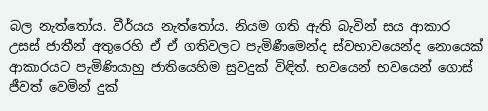බල නැත්තෝය. වීර්යය නැත්තෝය. නියම ගති ඇති බැවින් සය ආකාර උසස් ජාතීන් අතුරෙහි ඒ ඒ ගතිවලට පැමිණීමෙන්ද ස්වභාවයෙන්ද නොයෙක් ආකාරයට පැමිණියාහු ජාතියෙහිම සුවදුක් විඳිත්. භවයෙන් භවයෙන් ගොස් ජීවත් වෙමින් දුක්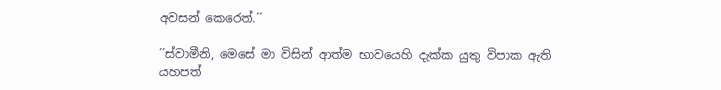අවසන් කෙරෙත්.´´

´´ස්වාමීනි, මෙසේ මා විසින් ආත්ම භාවයෙහි දැක්ක යුතු විපාක ඇති යහපත්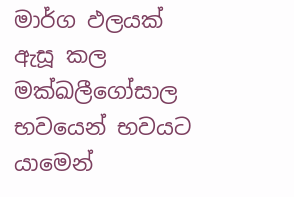මාර්ග ඵලයක් ඇසූ කල මක්ඛලීගෝසාල භවයෙන් භවයට යාමෙන්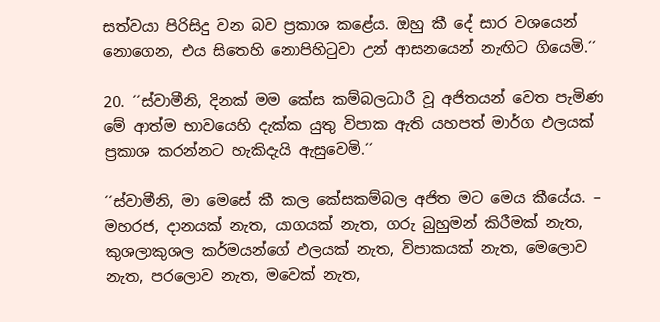සත්වයා පිරිසිදු වන බව ප්‍රකාශ කළේය. ඔහු කී දේ සාර වශයෙන් නොගෙන, එය සිතෙහි නොපිහිටුවා උන් ආසනයෙන් නැඟිට ගියෙමි.´´

20. ´´ස්වාමීනි, දිනක් මම කේස කම්බලධාරී වූ අජිතයන් වෙත පැමිණ මේ ආත්ම භාවයෙහි දැක්ක යුතු විපාක ඇති යහපත් මාර්ග ඵලයක් ප්‍රකාශ කරන්නට හැකිදැයි ඇසුවෙමි.´´

´´ස්වාමීනි, මා මෙසේ කී කල කේසකම්බල අජිත මට මෙය කීයේය. – මහරජ, දානයක් නැත, යාගයක් නැත, ගරු බුහුමන් කිරීමක් නැත, කුශලාකුශල කර්මයන්ගේ ඵලයක් නැත, විපාකයක් නැත, මෙලොව නැත, පරලොව නැත, මවෙක් නැත,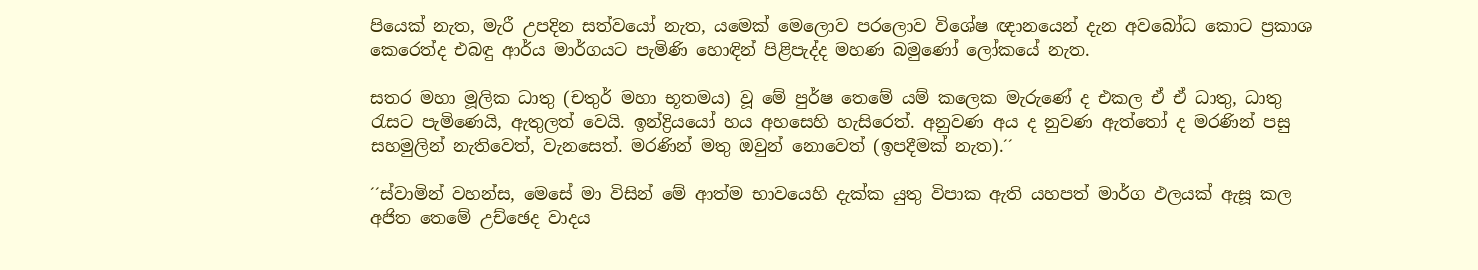පියෙක් නැත, මැරී උපදින සත්වයෝ නැත, යමෙක් මෙලොව පරලොව විශේෂ ඥානයෙන් දැන අවබෝධ කොට ප්‍රකාශ කෙරෙත්ද එබඳු ආර්ය මාර්ගයට පැමිණි හොඳින් පිළිපැද්ද මහණ බමුණෝ ලෝකයේ නැත.

සතර මහා මූලික ධාතු (චතුර් මහා භූතමය) වූ මේ පුර්ෂ තෙමේ යම් කලෙක මැරුණේ ද එකල ඒ ඒ ධාතු, ධාතු රැසට පැමිණෙයි, ඇතුලත් වෙයි. ඉන්ද්‍රියයෝ හය අහසෙහි හැසිරෙත්. අනුවණ අය ද නුවණ ඇත්තෝ ද මරණින් පසු සහමුලින් නැතිවෙත්, වැනසෙත්. මරණින් මතු ඔවුන් නොවෙත් (ඉපදීමක් නැත).´´

´´ස්වාමින් වහන්ස, මෙසේ මා විසින් මේ ආත්ම භාවයෙහි දැක්ක යුතු විපාක ඇති යහපත් මාර්ග ඵලයක් ඇසූ කල අජිත තෙමේ උච්ඡෙද වාදය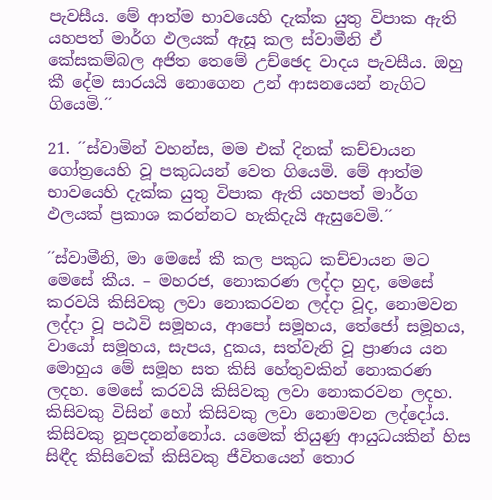පැවසීය. මේ ආත්ම භාවයෙහි දැක්ක යුතු විපාක ඇති යහපත් මාර්ග ඵලයක් ඇසූ කල ස්වාමීනි ඒ කේසකම්බල අජිත තෙමේ උච්ඡෙද වාදය පැවසීය. ඔහු කී දේම සාරයයි නොගෙන උන් ආසනයෙන් නැගිට ගියෙමි.´´

21. ´´ස්වාමින් වහන්ස, මම එක් දිනක් කච්චායන ගෝත්‍රයෙහි වූ පකුධයන් වෙත ගියෙමි. මේ ආත්ම භාවයෙහි දැක්ක යුතු විපාක ඇති යහපත් මාර්ග ඵලයක් ප්‍රකාශ කරන්නට හැකිදැයි ඇසුවෙමි.´´

´´ස්වාමීනි, මා මෙසේ කී කල පකුධ කච්චායන මට මෙසේ කීය. – මහරජ, නොකරණ ලද්දා හුද, මෙසේ කරවයි කිසිවකු ලවා නොකරවන ලද්දා වූද, නොමවන ලද්දා වූ පඨවි සමූහය, ආපෝ සමූහය, තේජෝ සමූහය, වායෝ සමූහය, සැපය, දුකය, සත්වැනි වූ ප්‍රාණය යන මොහුය මේ සමූහ සත කිසි හේතුවකින් නොකරණ ලදහ. මෙසේ කරවයි කිසිවකු ලවා නොකරවන ලදහ. කිසිවකු විසින් හෝ කිසිවකු ලවා නොමවන ලද්දෝය. කිසිවකු නූපදනන්නෝය. යමෙක් තියුණු ආයුධයකින් හිස සිඳීද කිසිවෙක් කිසිවකු ජීවිතයෙන් තොර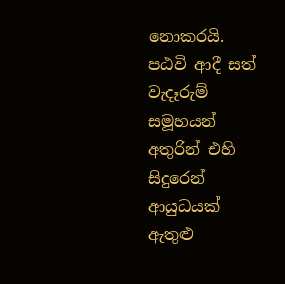නොකරයි. පඨවි ආදී සත් වැදෑරුම් සමූහයන් අතුරින් එහි සිදුරෙන් ආයුධයක් ඇතුළු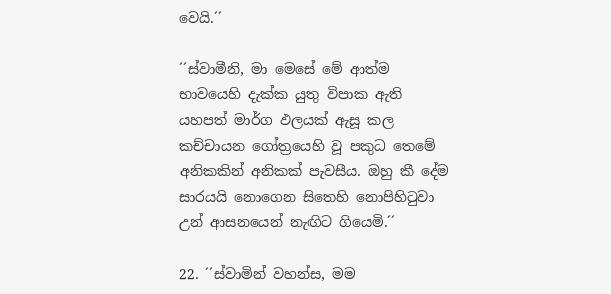වෙයි.´´

´´ස්වාමීනි, මා මෙසේ මේ ආත්ම භාවයෙහි දැක්ක යුතු විපාක ඇති යහපත් මාර්ග ඵලයක් ඇසූ කල කච්චායන ගෝත්‍රයෙහි වූ පකුධ තෙමේ අනිකකින් අනිකක් පැවසීය. ඔහු කී දේම සාරයයි නොගෙන සිතෙහි නොපිහිටුවා උන් ආසනයෙන් නැඟිට ගියෙමි.´´

22. ´´ස්වාමින් වහන්ස, මම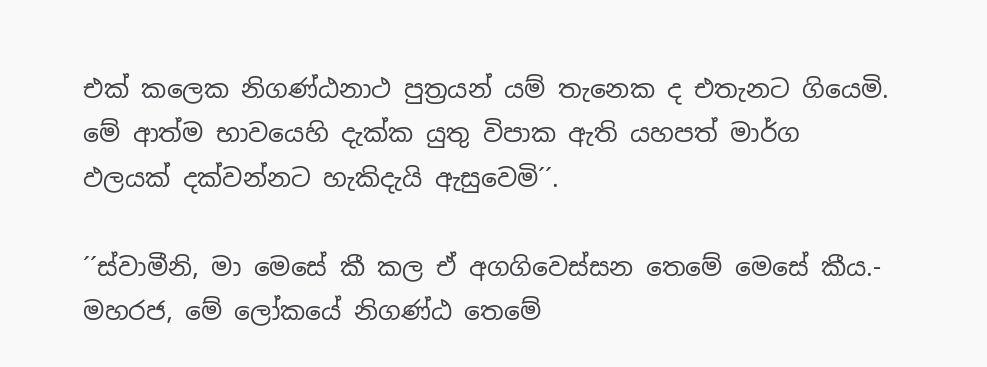එක් කලෙක නිගණ්ඨනාථ පුත්‍රයන් යම් තැනෙක ද එතැනට ගියෙමි. මේ ආත්ම භාවයෙහි දැක්ක යුතු විපාක ඇති යහපත් මාර්ග ඵලයක් දක්වන්නට හැකිදැයි ඇසුවෙමි´´.

´´ස්වාමීනි, මා මෙසේ කී කල ඒ අගගිවෙස්සන තෙමේ මෙසේ කීය.- මහරජ, මේ ලෝකයේ නිගණ්ඨ තෙමේ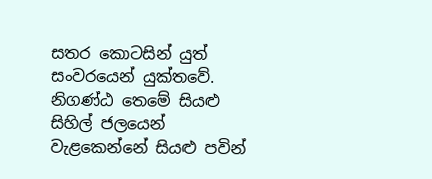සතර කොටසින් යුත් සංවරයෙන් යුක්තවේ. නිගණ්ඨ තෙමේ සියළු සිහිල් ජලයෙන් වැළකෙන්නේ සියළු පවින්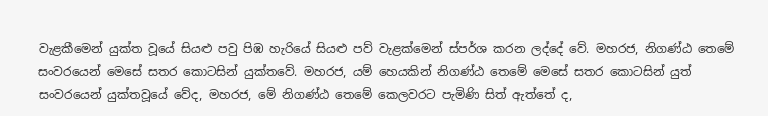වැළකීමෙන් යුක්ත වූයේ සියළු පවු පිඹ හැරියේ සියළු පව් වැළක්මෙන් ස්පර්ශ කරන ලද්දේ වේ. මහරජ, නිගණ්ඨ තෙමේ සංවරයෙන් මෙසේ සතර කොටසින් යුක්තවේ. මහරජ, යම් හෙයකින් නිගණ්ඨ තෙමේ මෙසේ සතර කොටසින් යුත් සංවරයෙන් යුක්තවූයේ වේද, මහරජ, මේ නිගණ්ඨ තෙමේ කෙලවරට පැමිණි සිත් ඇත්තේ ද,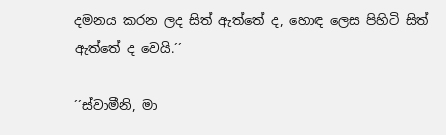දමනය කරන ලද සිත් ඇත්තේ ද, හොඳ ලෙස පිහිටි සිත් ඇත්තේ ද වෙයි.´´

´´ස්වාමීනි, මා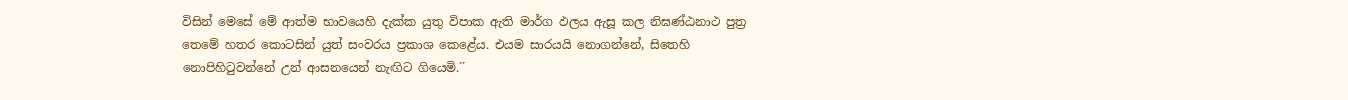විසින් මෙසේ මේ ආත්ම භාවයෙහි දැක්ක යුතු විපාක ඇති මාර්ග ඵලය ඇසූ කල නිඝණ්ඨනාථ පුත්‍ර තෙමේ හතර කොටසින් යුත් සංවරය ප්‍රකාශ කෙළේය. එයම සාරයයි නොගන්නේ, සිතෙහි නොපිහිටුවන්නේ උන් ආසනයෙන් නැඟිට ගියෙමි.´´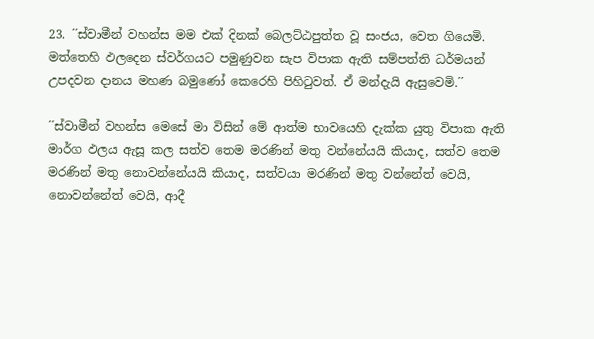23. ´´ස්වාමීන් වහන්ස මම එක් දිනක් බෙලට්ඨපුත්ත වූ සංජය, වෙත ගියෙමි. මත්තෙහි ඵලදෙන ස්වර්ගයට පමුණුවන සැප විපාක ඇති සම්පත්ති ධර්මයන් උපදවන දානය මහණ බමුණෝ කෙරෙහි පිහිටුවත්. ඒ මන්දැයි ඇසුවෙමි.´´

´´ස්වාමීන් වහන්ස මෙසේ මා විසින් මේ ආත්ම භාවයෙහි දැක්ක යුතු විපාක ඇති මාර්ග ඵලය ඇසූ කල සත්ව තෙම මරණින් මතු වන්නේයයි කියාද, සත්ව තෙම මරණින් මතු නොවන්නේයයි කියාද, සත්වයා මරණින් මතු වන්නේත් වෙයි, නොවන්නේත් වෙයි, ආදී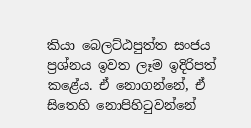කියා බෙලට්ඨපුත්ත සංජය ප්‍රශ්නය ඉවත ලෑම ඉදිරිපත් කළේය. ඒ නොගන්නේ, ඒ සිතෙහි නොපිහිටුවන්නේ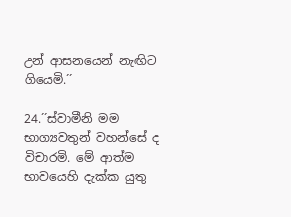උන් ආසනයෙන් නැඟිට ගියෙමි.´´

24.´´ස්වාමීනි මම භාග්‍යවතුන් වහන්සේ ද විචාරමි. මේ ආත්ම භාවයෙහි දැක්ක යුතු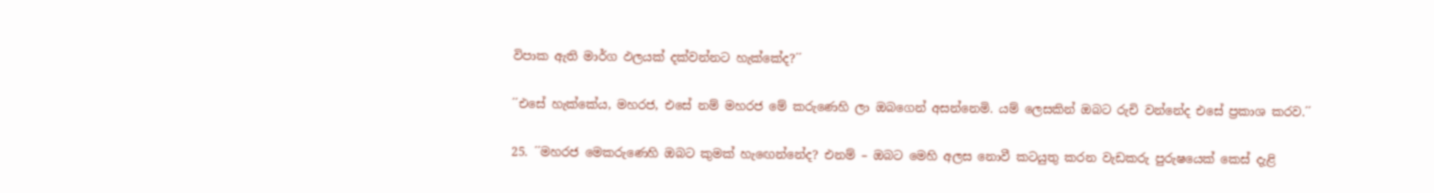විපාක ඇති මාර්ග ඵලයක් දක්වන්නට හැක්කේද?´´

´´එසේ හැක්කේය, මහරජ, එසේ නම් මහරජ මේ කරුණෙහි ලා ඔබගෙන් අසන්නෙමි. යම් ලෙසකින් ඔබට රුචි වන්නේද එසේ ප්‍රකාශ කරව.´´

25. ´´මහරජ මෙකරුණෙහි ඔබට කුමක් හැඟෙන්නේද? එනම් – ඔබට මෙහි අලස නොවී කටයුතු කරන වැඩකරු පුරුෂයෙක් කෙස් දැළි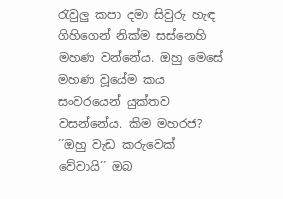රැවුලු කපා දමා සිවුරු හැඳ ගිහිගෙන් නික්ම සස්නෙහි මහණ වන්නේය. ඔහු මෙසේ මහණ වූයේම කය සංවරයෙන් යුක්තව වසන්නේය. කිම මහරජ? ´´ඔහු වැඩ කරුවෙක් වේවායි´´ ඔබ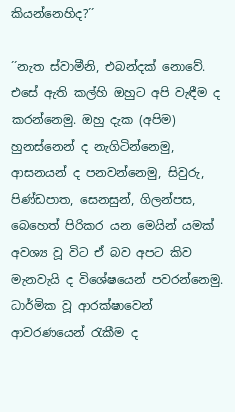කියන්නෙහිද?´´

´´නැත ස්වාමීනි, එබන්දක් නොවේ. එසේ ඇති කල්හි ඔහුට අපි වැඳීම ද කරන්නෙමු. ඔහු දැක (අපිම) හුනස්නෙන් ද නැගිටින්නෙමු, ආසනයන් ද පනවන්නෙමු, සිවුරු, පිණ්ඩපාත, සෙනසුන්, ගිලන්පස, බෙහෙත් පිරිකර යන මෙයින් යමක් අවශ්‍ය වූ විට ඒ බව අපට කිව මැනවැයි ද විශේෂයෙන් පවරන්නෙමු. ධාර්මික වූ ආරක්ෂාවෙන් ආවරණයෙන් රැකීම ද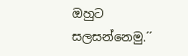ඔහුට සලසන්නෙමු.´´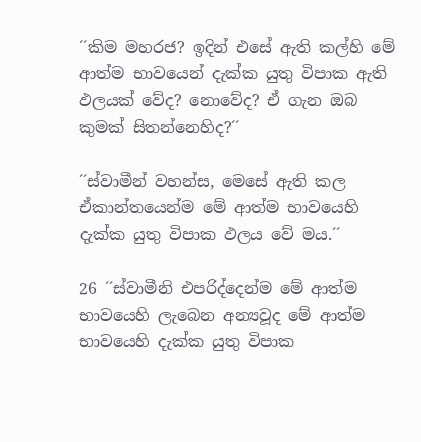´´කිම මහරජ? ඉදින් එසේ ඇති කල්හි මේ ආත්ම භාවයෙන් දැක්ක යුතු විපාක ඇති ඵලයක් වේද? නොවේද? ඒ ගැන ඔබ කුමක් සිතන්නෙහිද?´´

´´ස්වාමීන් වහන්ස, මෙසේ ඇති කල ඒකාන්තයෙන්ම මේ ආත්ම භාවයෙහි දැක්ක යුතු විපාක ඵලය වේ මය.´´

26 ´´ස්වාමීනි එපරිද්දෙන්ම මේ ආත්ම භාවයෙහි ලැබෙන අන්‍යවූද මේ ආත්ම භාවයෙහි දැක්ක යුතු විපාක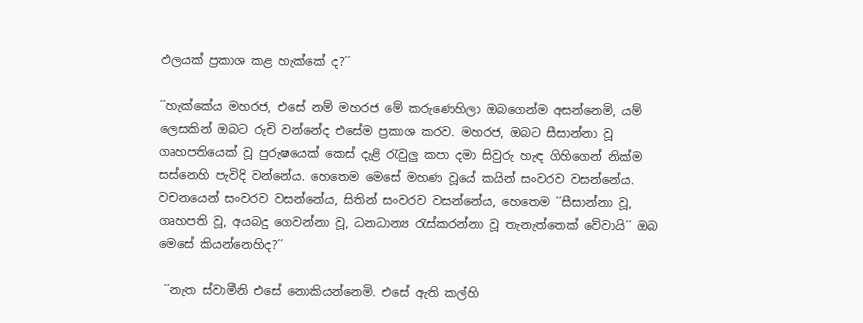ඵලයක් ප්‍රකාශ කළ හැක්කේ ද?´´

´´හැක්කේය මහරජ, එසේ නම් මහරජ මේ කරුණෙහිලා ඔබගෙන්ම අසන්නෙමි, යම් ලෙසකින් ඔබට රුචි වන්නේද එසේම ප්‍රකාශ කරව. මහරජ, ඔබට සීසාන්නා වූ ගෘහපතියෙක් වූ පුරුෂයෙක් කෙස් දැළි රැවුලු කපා දමා සිවුරු හැඳ ගිහිගෙන් නික්ම සස්නෙහි පැවිදි වන්නේය. හෙතෙම මෙසේ මහණ වූයේ කයින් සංවරව වසන්නේය. වචනයෙන් සංවරව වසන්නේය, සිතින් සංවරව වසන්නේය, හෙතෙම ´´සීසාන්නා වූ, ගෘහපති වූ, අයබදු ගෙවන්නා වූ, ධනධාන්‍ය රැස්කරන්නා වූ තැනැත්තෙක් වේවායි´´ ඔබ මෙසේ කියන්නෙහිද?´´

 ´´නැත ස්වාමීනි එසේ නොකියන්නෙමි. එසේ ඇති කල්හි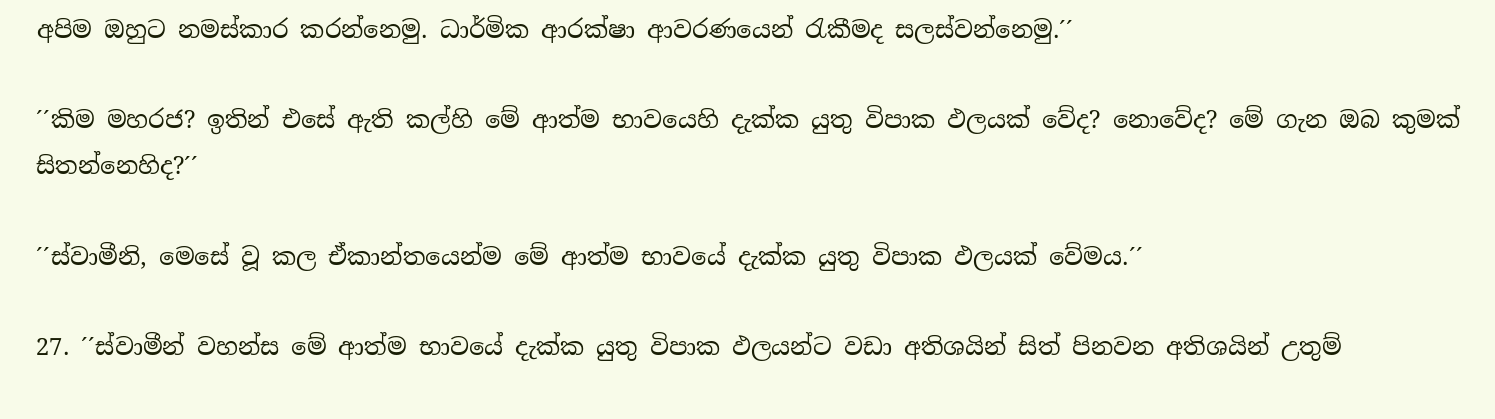අපිම ඔහුට නමස්කාර කරන්නෙමු. ධාර්මික ආරක්ෂා ආවරණයෙන් රැකීමද සලස්වන්නෙමු.´´

´´කිම මහරජ? ඉතින් එසේ ඇති කල්හි මේ ආත්ම භාවයෙහි දැක්ක යුතු විපාක ඵලයක් වේද? නොවේද? මේ ගැන ඔබ කුමක් සිතන්නෙහිද?´´

´´ස්වාමීනි, මෙසේ වූ කල ඒකාන්තයෙන්ම මේ ආත්ම භාවයේ දැක්ක යුතු විපාක ඵලයක් වේමය.´´

27. ´´ස්වාමීන් වහන්ස මේ ආත්ම භාවයේ දැක්ක යුතු විපාක ඵලයන්ට වඩා අතිශයින් සිත් පිනවන අතිශයින් උතුම්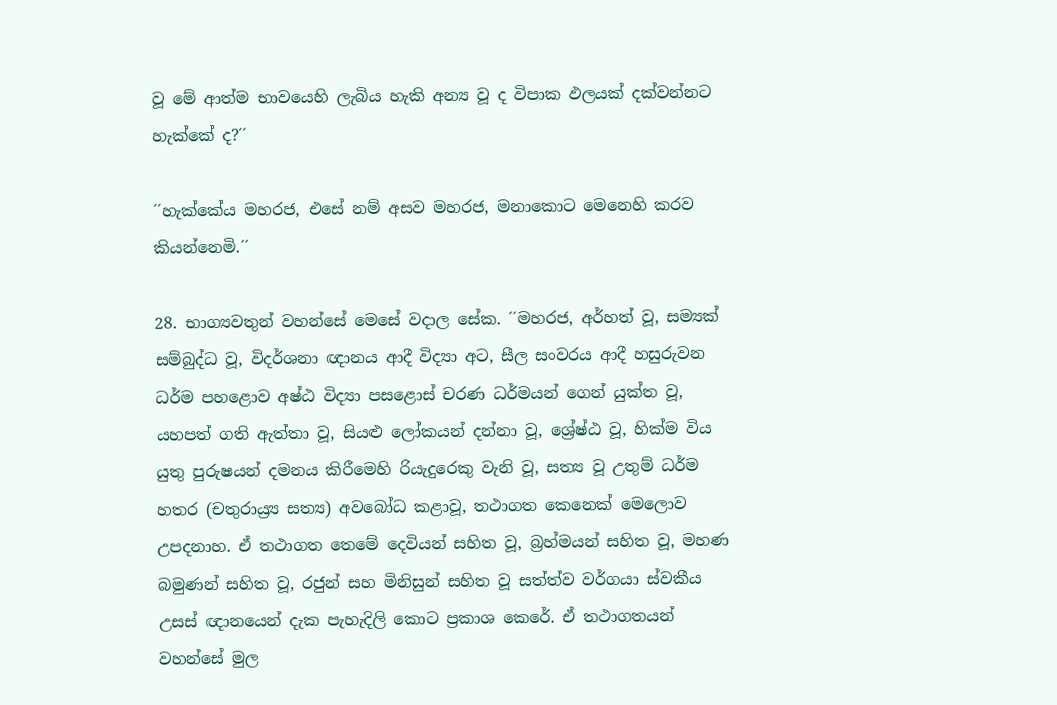වූ මේ ආත්ම භාවයෙහි ලැබිය හැකි අන්‍ය වූ ද විපාක ඵලයක් දක්වන්නට හැක්කේ ද?´´

´´හැක්කේය මහරජ, එසේ නම් අසව මහරජ, මනාකොට මෙනෙහි කරව කියන්නෙමි.´´

28. භාග්‍යවතුන් වහන්සේ මෙසේ වදාල සේක. ´´මහරජ, අර්හත් වූ, සම්‍යක් සම්බුද්ධ වූ, විදර්ශනා ඥානය ආදී විද්‍යා අට, සීල සංවරය ආදී හසුරුවන ධර්ම පහළොව අෂ්ඨ විද්‍යා පසළොස් චරණ ධර්මයන් ගෙන් යුක්ත වූ, යහපත් ගති ඇත්තා වූ, සියළු ලෝකයන් දන්නා වූ, ශ්‍රේෂ්ඨ වූ, හික්ම විය යුතු පුරුෂයන් දමනය කිරීමෙහි රියැදුරෙකු වැනි වූ, සත්‍ය වූ උතුම් ධර්ම හතර (චතුරාය්‍ර්‍ය සත්‍ය) අවබෝධ කළාවූ, තථාගත කෙනෙක් මෙලොව උපදනාහ. ඒ තථාගත තෙමේ දෙවියන් සහිත වූ, බ්‍රහ්මයන් සහිත වූ, මහණ බමුණන් සහිත වූ, රජුන් සහ මිනිසුන් සහිත වූ සත්ත්ව වර්ගයා ස්වකීය උසස් ඥානයෙන් දැක පැහැදිලි කොට ප්‍රකාශ කෙරේ. ඒ තථාගතයන් වහන්සේ මුල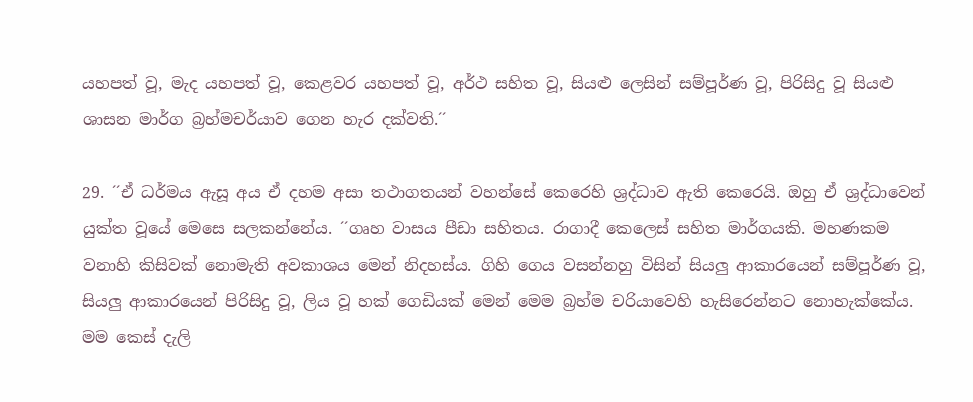යහපත් වූ, මැද යහපත් වූ, කෙළවර යහපත් වූ, අර්ථ සහිත වූ, සියළු ලෙසින් සම්පූර්ණ වූ, පිරිසිදු වූ සියළු ශාසන මාර්ග බ්‍රහ්මචර්යාව ගෙන හැර දක්වති.´´

29. ´´ඒ ධර්මය ඇසූ අය ඒ දහම අසා තථාගතයන් වහන්සේ කෙරෙහි ශ්‍රද්ධාව ඇති කෙරෙයි. ඔහු ඒ ශ්‍රද්ධාවෙන් යුක්ත වූයේ මෙසෙ සලකන්නේය. ´´ගෘහ වාසය පීඩා සහිතය. රාගාදී කෙලෙස් සහිත මාර්ගයකි. මහණකම වනාහි කිසිවක් නොමැති අවකාශය මෙන් නිදහස්ය. ගිහි ගෙය වසන්නහු විසින් සියලු ආකාරයෙන් සම්පූර්ණ වූ, සියලු ආකාරයෙන් පිරිසිදු වූ, ලිය වූ හක් ගෙඩියක් මෙන් මෙම බ්‍රහ්ම චරියාවෙහි හැසිරෙන්නට නොහැක්කේය. මම කෙස් දැලි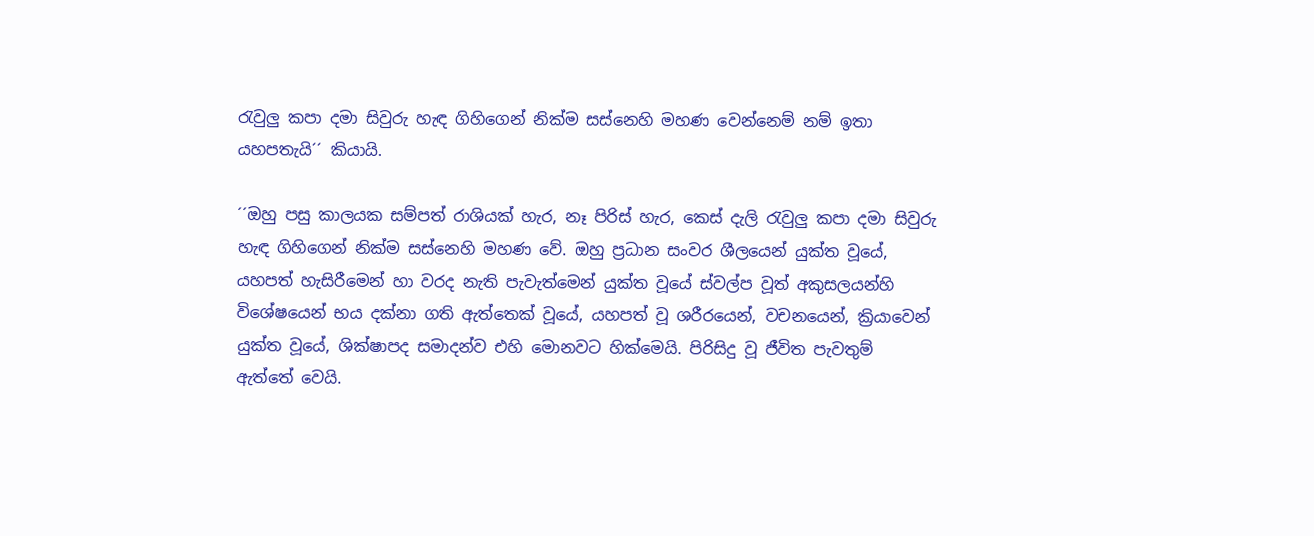රැවුලු කපා දමා සිවුරු හැඳ ගිහිගෙන් නික්ම සස්නෙහි මහණ වෙන්නෙම් නම් ඉතා යහපතැයි´´ කියායි.

´´ඔහු පසු කාලයක සම්පත් රාශියක් හැර, නෑ පිරිස් හැර, කෙස් දැලි රැවුලු කපා දමා සිවුරු හැඳ ගිහිගෙන් නික්ම සස්නෙහි මහණ වේ. ඔහු ප්‍රධාන සංවර ශීලයෙන් යුක්ත වූයේ, යහපත් හැසිරීමෙන් හා වරද නැති පැවැත්මෙන් යුක්ත වූයේ ස්වල්ප වූත් අකුසලයන්හි විශේෂයෙන් භය දක්නා ගති ඇත්තෙක් වූයේ, යහපත් වූ ශරීරයෙන්, වචනයෙන්, ක්‍රියාවෙන් යුක්ත වූයේ, ශික්ෂාපද සමාදන්ව එහි මොනවට හික්මෙයි. පිරිසිදු වූ ජීවිත පැවතුම් ඇත්තේ වෙයි.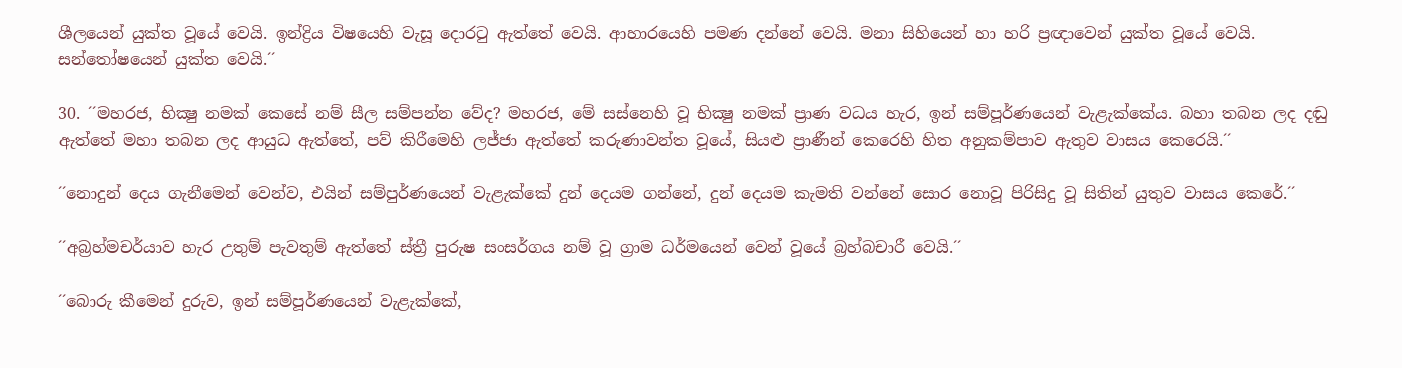ශීලයෙන් යුක්ත වූයේ වෙයි. ඉන්ද්‍රිය විෂයෙහි වැසූ දොරටු ඇත්තේ වෙයි. ආහාරයෙහි පමණ දන්නේ වෙයි. මනා සිහියෙන් හා හරි ප්‍රඥාවෙන් යුක්ත වූයේ වෙයි. සන්තෝෂයෙන් යුක්ත වෙයි.´´

30. ´´මහරජ, භික්‍ෂු නමක් කෙසේ නම් සීල සම්පන්න වේද? මහරජ, මේ සස්නෙහි වූ භික්‍ෂු නමක් ප්‍රාණ වධය හැර, ඉන් සම්පූර්ණයෙන් වැළැක්කේය. බහා තබන ලද දඬු ඇත්තේ මහා තබන ලද ආයුධ ඇත්තේ, පව් කිරීමෙහි ලජ්ජා ඇත්තේ කරුණාවන්ත වූයේ, සියළු ප්‍රාණීන් කෙරෙහි හිත අනුකම්පාව ඇතුව වාසය කෙරෙයි.´´

´´නොදුන් දෙය ගැනීමෙන් වෙන්ව, එයින් සම්පුර්ණයෙන් වැළැක්කේ දුන් දෙයම ගන්නේ, දුන් දෙයම කැමති වන්නේ සොර නොවූ පිරිසිදු වූ සිතින් යුතුව වාසය කෙරේ.´´

´´අබ්‍රහ්මචර්යාව හැර උතුම් පැවතුම් ඇත්තේ ස්ත්‍රී පුරුෂ සංසර්ගය නම් වූ ග්‍රාම ධර්මයෙන් වෙන් වූයේ බ්‍රහ්බචාරී වෙයි.´´

´´බොරු කීමෙන් දුරුව, ඉන් සම්පූර්ණයෙන් වැළැක්කේ,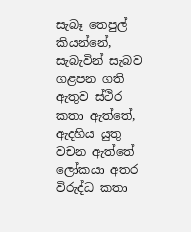සැබෑ තෙපුල් කියන්නේ, සැබැවින් සැබව ගළපන ගති ඇතුව ස්ථිර කතා ඇත්තේ, ඇදහිය යුතු වචන ඇත්තේ ලෝකයා අතර විරුද්ධ කතා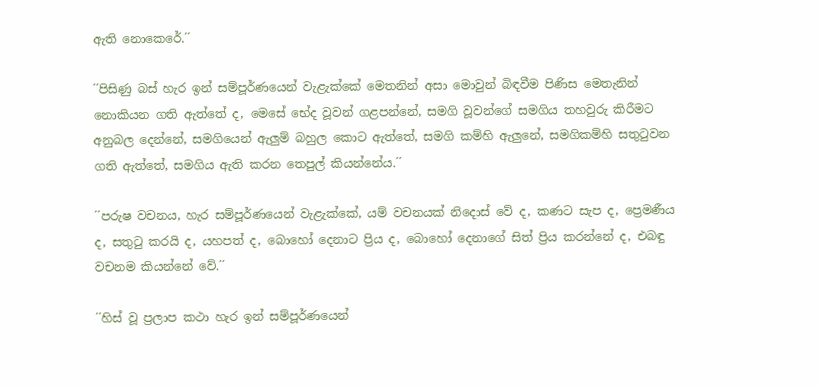ඇති නොකෙරේ.´´

´´පිසිණු බස් හැර ඉන් සම්පූර්ණයෙන් වැළැක්කේ මෙතනින් අසා මොවුන් බිඳවීම පිණිස මෙතැනින් නොකියන ගති ඇත්තේ ද, මෙසේ භේද වූවන් ගළපන්නේ, සමගි වූවන්ගේ සමගිය තහවුරු කිරීමට අනුබල දෙන්නේ, සමගියෙන් ඇලුම් බහුල කොට ඇත්තේ, සමගි කම්හි ඇලුනේ, සමගිකම්හි සතුටුවන ගති ඇත්තේ, සමගිය ඇති කරන තෙපුල් කියන්නේය.´´

´´පරුෂ වචනය, හැර සම්පූර්ණයෙන් වැළැක්කේ, යම් වචනයක් නිදොස් වේ ද, කණට සැප ද, ප්‍රෙමණීය ද, සතුටු කරයි ද, යහපත් ද, බොහෝ දෙනාට ප්‍රිය ද, බොහෝ දෙනාගේ සිත් ප්‍රිය කරන්නේ ද, එබඳු වචනම කියන්නේ වේ.´´

´´හිස් වූ ප්‍රලාප කථා හැර ඉන් සම්පූර්ණයෙන්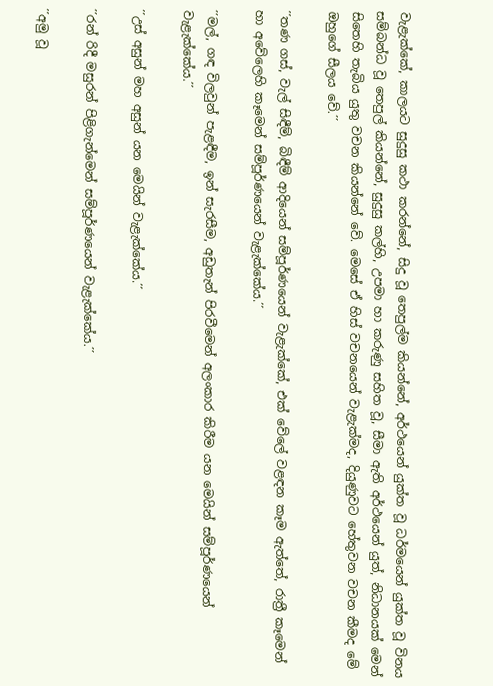වැළැක්කේ, කාලයට සුදුසු කථා කරන්නේ, සිදු වූ තෙපුල්ම කියන්නේ, අර්ථයෙන් යුක්ත වූ ධර්මයෙන් යුක්ත වූ විනය සම්බන්ධ වූ තෙපුල් කියන්නේ, සුදුසු කල්හි, උපමා හා කරුණු සහිත වූ, සීමා ඇති අර්ථයෙන් යුත්, නිධානයක් මෙන් සිතෙහි තැබිය යුතු වචන කියන්නේ වේ. මෙසේ ඒ හිස් වචනයෙන් වැළැක්මද, දියුණුවට හේතුවන වචන කීමද මේ ඔහුගේ සීලය වේ.´´

´´තණ ගස්, වැල් සිඳීම්, බිඳීම් ආදියෙන් සම්පූර්ණයෙන් වැළැක්කේ, එක් වේලේ වළඳන කෑම ඇත්තේ, රාත්‍රී කෑමෙන් හා අවේලෙහි කෑමෙන් සම්පූර්ණයෙන් වැළැක්කේය.´´

´´මල්, ගඳ විලවුන් පැළඳීම, ඉන් සැරසීම, අඩුතැන් පිරවීමෙන් අලංකාර කිරීම යන මෙයින් සම්පූර්ණයෙන් වැළැක්කේය.´´

´´උස් අසුන් මහ අසුන් යන මෙයින් වැළැක්කේය.´´

´´රන් රිදී මසුරන් පිළිගැන්මෙන් සම්පූර්ණයෙන් වැළැක්කේය.´´

´´අමු වූ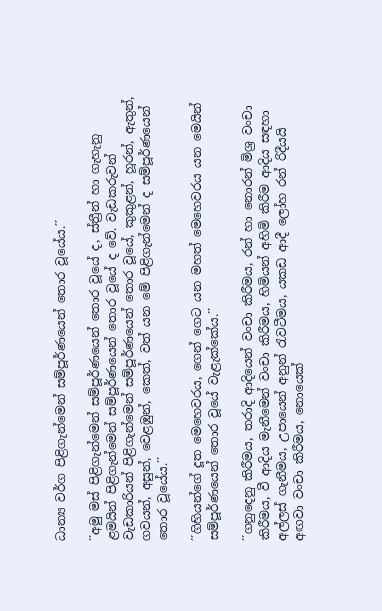ධාන්‍ය වර්ග පිළිගැන්මෙන් සම්පූර්ණයෙන් තොර වූයේය.´´

´´අමු මස් පිළිගැන්මෙන් සම්පූර්ණයෙන් තොර වූයේ ද, ස්ත්‍රීන් හා ගැහැනු ළමයින් පිළිගැන්මෙන් සම්පූර්ණයෙන් තොර වූයේ ද වේ. වැඩකරුවන් වැඩකාරියන් පිළිගැන්මෙන් සම්පූර්ණයෙන් තොර වූයේ, කුකුළන්, හූරන්, ඇතුන්, ගවයන්, අසුන්, වෙළඹුන්, කෙත්, වත් යන මේ පිළිගැන්මෙන් ද සම්පූර්ණයෙන් තොර වූයේය.´´

´´ගිහියන්ගේ දූත මෙහෙවරය, ගෙන් ගෙට යන මහත් මෙහෙවරය යන මෙයින් සම්පූර්ණයෙන් තොර වූයේ වැළැක්කේය.´´

´´ගනුදෙනු කිරීමය, තරාදි ආදියෙන් වංචා කිරීමය, රන් හා නොරන් මිශ්‍ර වංචා කිරීමය, වී ආදිය මැනීමෙන් වංචා කිරීමය, හිමියන් අහිමි කිරීම ආදිය සඳහා අල්ලස් ගැනීමය, උපායෙන් අනුන් රැවටීමය, යකඩ ආදී ලෝහ රන් රිදීයයි අඟවා වංචා කිරීමය, නොයෙක්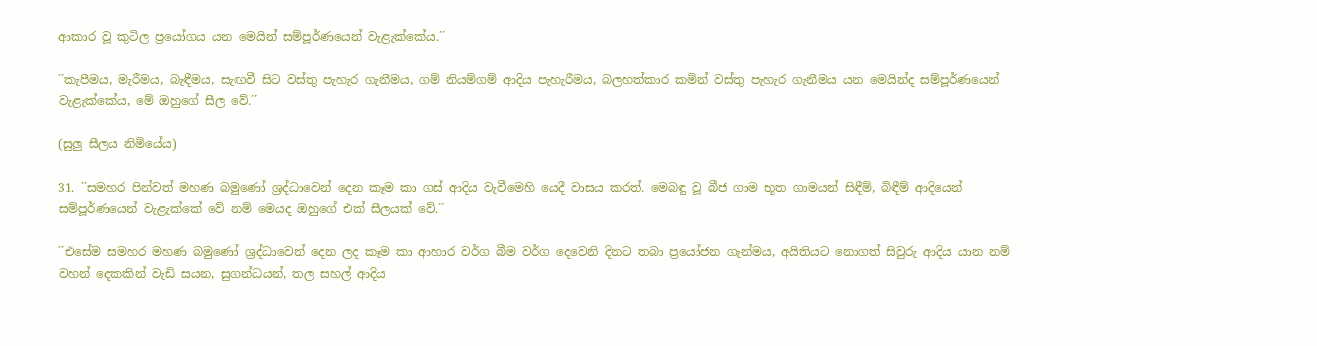ආකාර වූ කුටිල ප්‍රයෝගය යන මෙයින් සම්පූර්ණයෙන් වැළැක්කේය.´´

´´කැපීමය, මැරීමය, බැඳීමය, සැඟවී සිට වස්තු පැහැර ගැනීමය, ගම් නියම්ගම් ආදිය පැහැරීමය, බලහත්කාර කමින් වස්තු පැහැර ගැනීමය යන මෙයින්ද සම්පූර්ණයෙන් වැළැක්කේය, මේ ඔහුගේ සීල වේ.´´

(සුලු සීලය නිමියේය)

31. ´´සමහර පින්වත් මහණ බමුණෝ ශ්‍රද්ධාවෙන් දෙන කෑම කා ගස් ආදිය වැවීමෙහි යෙදී වාසය කරත්. මෙබඳු වූ බීජ ගාම භූත ගාමයන් සිඳීම්, බිඳීම් ආදියෙන් සම්පූර්ණයෙන් වැළැක්කේ වේ නම් මෙයද ඔහුගේ එක් සීලයක් වේ.´´

´´එසේම සමහර මහණ බමුණෝ ශ්‍රද්ධාවෙන් දෙන ලද කෑම කා ආහාර වර්ග බීම වර්ග දෙවෙනි දිනට තබා ප්‍රයෝජන ගැන්මය, අයිතියට නොගත් සිවුරු ආදිය යාන නම් වහන් දෙකකින් වැඩි සයන, සුගන්ධයන්, තල සහල් ආදිය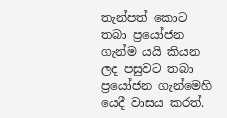තැන්පත් කොට තබා ප්‍රයෝජන ගැන්ම යයි කියන ලද පසුවට තබා ප්‍රයෝජන ගැන්මෙහි යෙදී වාසය කරත්.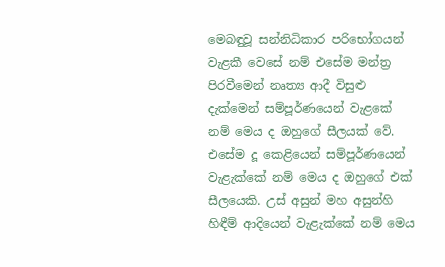මෙබඳුවූ සන්නිධිකාර පරිභෝගයන් වැළකී වෙසේ නම් එසේම මන්ත්‍ර පිරවීමෙන් නෘත්‍ය ආදී විසුළු දැක්මෙන් සම්පූර්ණයෙන් වැළකේ නම් මෙය ද ඔහුගේ සීලයක් වේ. එසේම දූ කෙළියෙන් සම්පූර්ණයෙන් වැළැක්කේ නම් මෙය ද ඔහුගේ එක් සීලයෙකි. උස් අසුන් මහ අසුන්හි හිඳීම් ආදියෙන් වැළැක්කේ නම් මෙය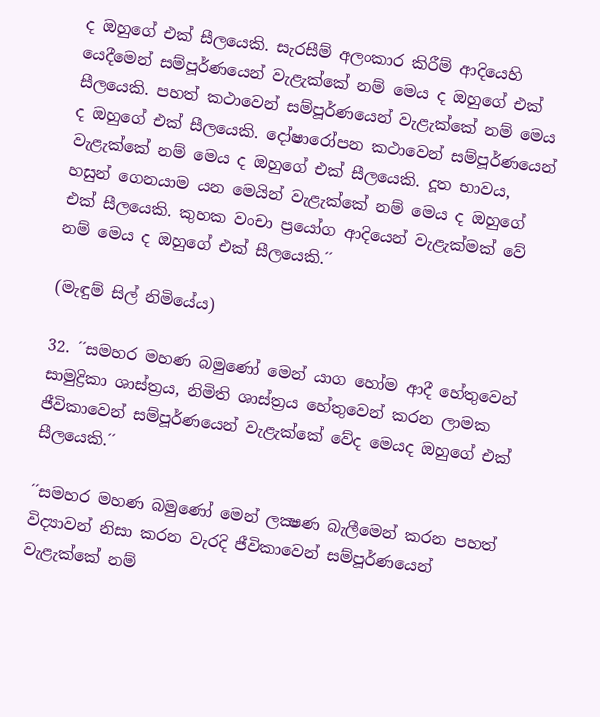ද ඔහුගේ එක් සීලයෙකි. සැරසීම් අලංකාර කිරීම් ආදියෙහි යෙදීමෙන් සම්පූර්ණයෙන් වැළැක්කේ නම් මෙය ද ඔහුගේ එක් සීලයෙකි. පහත් කථාවෙන් සම්පූර්ණයෙන් වැළැක්කේ නම් මෙය ද ඔහුගේ එක් සීලයෙකි. දෝෂාරෝපන කථාවෙන් සම්පූර්ණයෙන් වැළැක්කේ නම් මෙය ද ඔහුගේ එක් සීලයෙකි. දූත භාවය, හසුන් ගෙනයාම යන මෙයින් වැළැක්කේ නම් මෙය ද ඔහුගේ එක් සීලයෙකි. කුහක වංචා ප්‍රයෝග ආදියෙන් වැළැක්මක් වේ නම් මෙය ද ඔහුගේ එක් සීලයෙකි.´´

(මැඳුම් සිල් නිමියේය)

32. ´´සමහර මහණ බමුණෝ මෙන් යාග හෝම ආදී හේතුවෙන් සාමුද්‍රිකා ශාස්ත්‍රය, නිමිති ශාස්ත්‍රය හේතුවෙන් කරන ලාමක ජීවිකාවෙන් සම්පූර්ණයෙන් වැළැක්කේ වේද මෙයද ඔහුගේ එක් සීලයෙකි.´´

´´සමහර මහණ බමුණෝ මෙන් ලක්‍ෂණ බැලීමෙන් කරන පහත් විද්‍යාවන් නිසා කරන වැරදි ජීවිකාවෙන් සම්පූර්ණයෙන් වැළැක්කේ නම්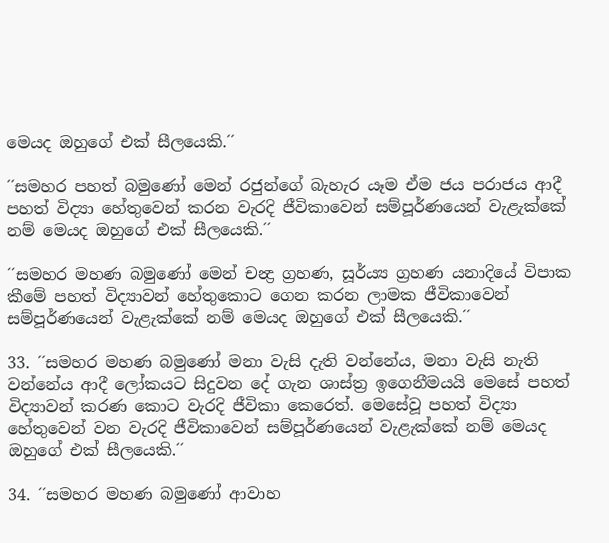මෙයද ඔහුගේ එක් සීලයෙකි.´´

´´සමහර පහත් බමුණෝ මෙන් රජුන්ගේ බැහැර යෑම ඒම ජය පරාජය ආදී පහත් විද්‍යා හේතුවෙන් කරන වැරදි ජීවිකාවෙන් සම්පූර්ණයෙන් වැළැක්කේ නම් මෙයද ඔහුගේ එක් සීලයෙකි.´´

´´සමහර මහණ බමුණෝ මෙන් චන්‍ද්‍ර ග්‍රහණ, සූර්ය්‍ය ග්‍රහණ යනාදියේ විපාක කීමේ පහත් විද්‍යාවන් හේතුකොට ගෙන කරන ලාමක ජීවිකාවෙන් සම්පූර්ණයෙන් වැළැක්කේ නම් මෙයද ඔහුගේ එක් සීලයෙකි.´´

33. ´´සමහර මහණ බමුණෝ මනා වැසි දැති වන්නේය, මනා වැසි නැති වන්නේය ආදී ලෝකයට සිදුවන දේ ගැන ශාස්ත්‍ර ඉගෙනීමයයි මෙසේ පහත් විද්‍යාවන් කරණ කොට වැරදි ජීවිකා කෙරෙත්. මෙසේවූ පහත් විද්‍යා හේතුවෙන් වන වැරදි ජීවිකාවෙන් සම්පූර්ණයෙන් වැළැක්කේ නම් මෙයද ඔහුගේ එක් සීලයෙකි.´´

34. ´´සමහර මහණ බමුණෝ ආවාහ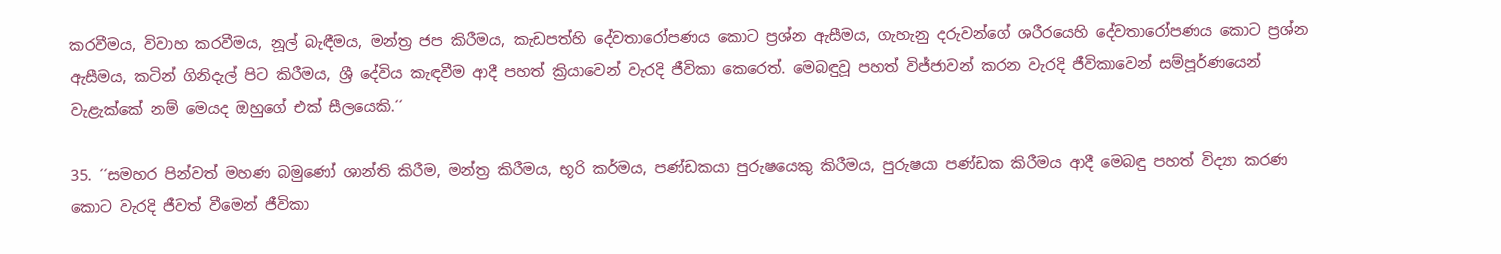කරවීමය, විවාහ කරවීමය, නූල් බැඳීමය, මන්ත්‍ර ජප කිරීමය, කැඩපත්හි දේවතාරෝපණය කොට ප්‍රශ්න ඇසීමය, ගැහැනු දරුවන්ගේ ශරීරයෙහි දේවතාරෝපණය කොට ප්‍රශ්න ඇසීමය, කටින් ගිනිදැල් පිට කිරීමය, ශ්‍රී දේවිය කැඳවීම ආදී පහත් ක්‍රියාවෙන් වැරදි ජීවිකා කෙරෙත්. මෙබඳුවූ පහත් විජ්ජාවන් කරන වැරදි ජීවිකාවෙන් සම්පූර්ණයෙන් වැළැක්කේ නම් මෙයද ඔහුගේ එක් සීලයෙකි.´´

35. ´´සමහර පින්වත් මහණ බමුණෝ ශාන්ති කිරීම, මන්ත්‍ර කිරීමය, භූරි කර්මය, පණ්ඩකයා පුරුෂයෙකු කිරීමය, පුරුෂයා පණ්ඩක කිරීමය ආදී මෙබඳු පහත් විද්‍යා කරණ කොට වැරදි ජීවත් වීමෙන් ජීවිකා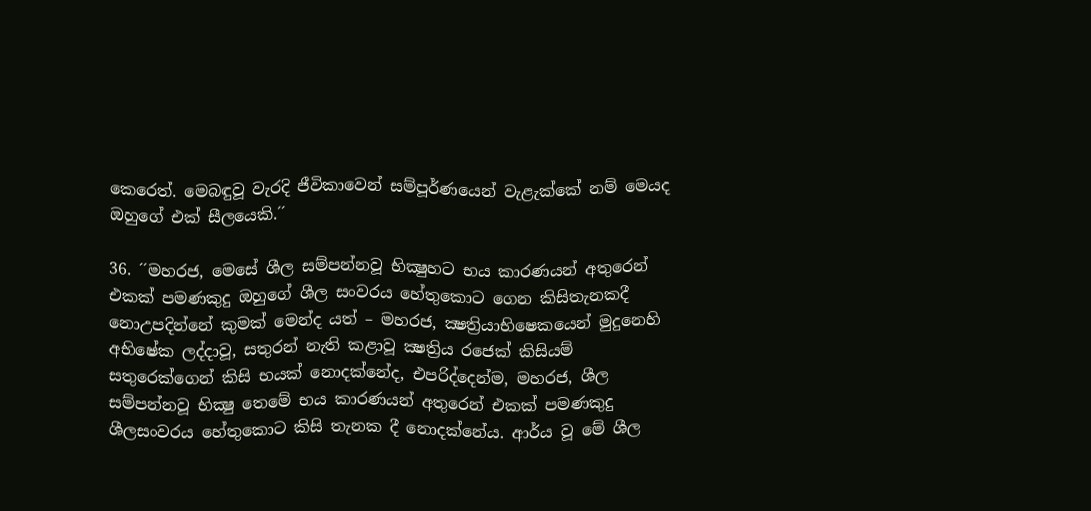කෙරෙත්. මෙබඳුවූ වැරදි ජීවිකාවෙන් සම්පූර්ණයෙන් වැළැක්කේ නම් මෙයද ඔහුගේ එක් සීලයෙකි.´´

36. ´´මහරජ, මෙසේ ශීල සම්පන්නවූ භික්‍ෂුහට භය කාරණයන් අතුරෙන් එකක් පමණකුදු ඔහුගේ ශීල සංවරය හේතුකොට ගෙන කිසිතැනකදී නොඋපදින්නේ කුමක් මෙන්ද යත් – මහරජ, ක්‍ෂත්‍රියාභිෂෙකයෙන් මුදුනෙහි අභිෂේක ලද්දාවූ, සතුරන් නැති කළාවූ ක්‍ෂත්‍රිය රජෙක් කිසියම් සතුරෙක්ගෙන් කිසි භයක් නොදක්නේද, එපරිද්දෙන්ම, මහරජ, ශීල සම්පන්නවූ භික්‍ෂු තෙමේ භය කාරණයන් අතුරෙන් එකක් පමණකුදු ශීලසංවරය හේතුකොට කිසි තැනක දී නොදක්නේය. ආර්ය වූ මේ ශීල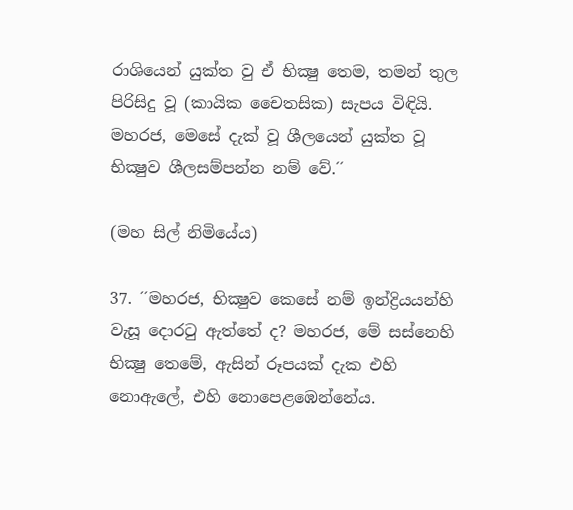රාශියෙන් යුක්ත වු ඒ භික්‍ෂු තෙම, තමන් තුල පිරිසිදු වූ (කායික චෛතසික) සැපය විඳියි. මහරජ, මෙසේ දැක් වූ ශීලයෙන් යුක්ත වූ භික්‍ෂුව ශීලසම්පන්න නම් වේ.´´

(මහ සිල් නිමියේය)

37. ´´මහරජ, භික්‍ෂුව කෙසේ නම් ඉන්ද්‍රියයන්හි වැසූ දොරටු ඇත්තේ ද? මහරජ, මේ සස්නෙහි භික්‍ෂු තෙමේ, ඇසින් රූපයක් දැක එහි නොඇලේ, එහි නොපෙළඹෙන්නේය.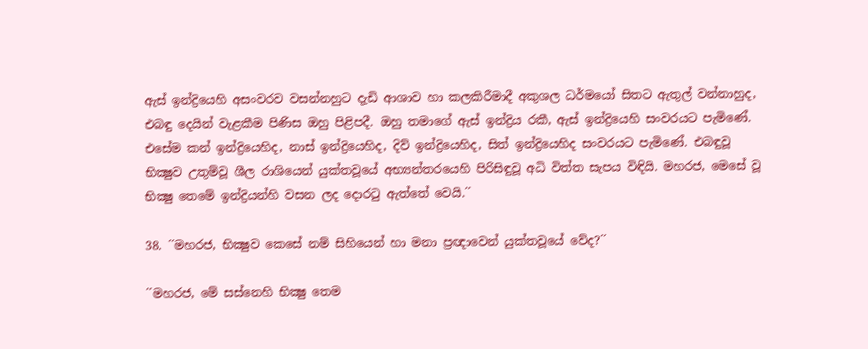ඇස් ඉන්ද්‍රියෙහි අසංවරව වසන්නහුට දැඩි ආශාව හා කලකිරීමාදී අකුශල ධර්මයෝ සිතට ඇතුල් වන්නාහුද, එබඳු දෙයින් වැළකීම පිණිස ඔහු පිළිපදී. ඔහු තමාගේ ඇස් ඉන්ද්‍රිය රකී, ඇස් ඉන්ද්‍රියෙහි සංවරයට පැමිණේ. එසේම කන් ඉන්ද්‍රියෙහිද, නාස් ඉන්ද්‍රියෙහිද, දිව් ඉන්ද්‍රියෙහිද, සිත් ඉන්ද්‍රියෙහිද සංවරයට පැමිණේ. එබඳුවූ භික්‍ෂුව උතුම්වූ ශීල රාශියෙන් යුක්තවූයේ අභ්‍යන්තරයෙහි පිරිසිඳුවූ අධි විත්ත සැපය විඳියි. මහරජ, මෙසේ වූ භික්‍ෂු තෙමේ ඉන්ද්‍රියන්හි වසන ලද දොරටු ඇත්තේ වෙයි.´´

38. ´´මහරජ, භික්‍ෂුව කෙසේ නම් සිහියෙන් හා මනා ප්‍රඥාවෙන් යුක්තවූයේ වේද?´´

´´මහරජ, මේ සස්නෙහි භික්‍ෂු තෙම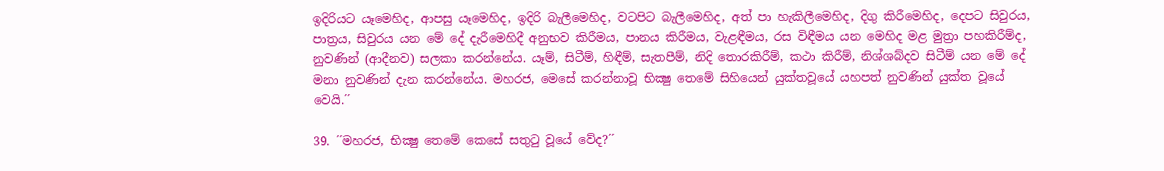ඉදිරියට යෑමෙහිද, ආපසු යෑමෙහිද, ඉදිරි බැලීමෙහිද, වටපිට බැලීමෙහිද, අත් පා හැකිලීමෙහිද, දිගු කිරීමෙහිද, දෙපට සිවුරය, පාත්‍රය, සිවුරය යන මේ දේ දැරීමෙහිදී අනුභව කිරීමය, පානය කිරීමය, වැළඳීමය, රස විඳීමය යන මෙහිද මළ මුත්‍රා පහකිරීම්ද, නුවණින් (ආදීනව) සලකා කරන්නේය. යෑම්, සිටීම්, හිඳීම්, සැතපීම්, නිදි තොරකිරීම්, කථා කිරීම්, නිශ්ශබ්දව සිටීම් යන මේ දේ මනා නුවණින් දැන කරන්නේය. මහරජ, මෙසේ කරන්නාවූ භික්‍ෂු තෙමේ සිහියෙන් යුක්තවූයේ යහපත් නුවණින් යුක්ත වූයේ වෙයි.´´

39. ´´මහරජ, භික්‍ෂු තෙමේ කෙසේ සතුටු වූයේ වේද?´´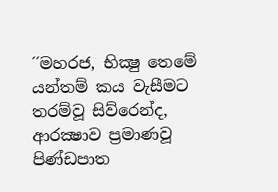´´මහරජ, භික්‍ෂු තෙමේ යන්තම් කය වැසීමට තරම්වූ සිව්රෙන්ද, ආරක්‍ෂාව ප්‍රමාණවූ පිණ්ඩපාත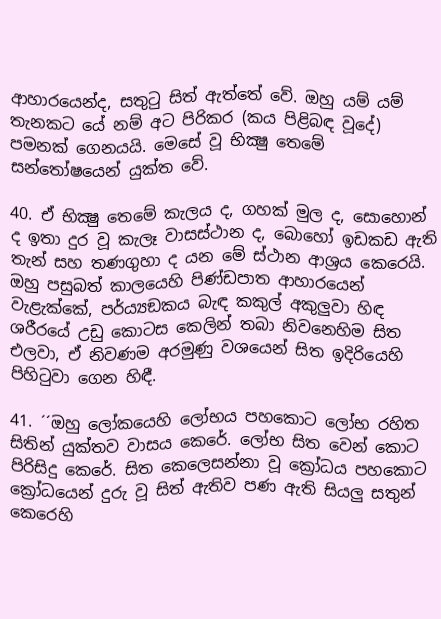ආහාරයෙන්ද, සතුටු සිත් ඇත්තේ වේ. ඔහු යම් යම් තැනකට යේ නම් අට පිරිකර (කය පිළිබඳ වූදේ) පමනක් ගෙනයයි. මෙසේ වූ භික්‍ෂු තෙමේ සන්තෝෂයෙන් යුක්ත වේ.

40. ඒ භික්‍ෂු තෙමේ කැලය ද, ගහක් මුල ද, සොහොන් ද ඉතා දුර වූ කැලෑ වාසස්ථාන ද, බොහෝ ඉඩකඩ ඇති තැන් සහ තණගුහා ද යන මේ ස්ථාන ආශ්‍රය කෙරෙයි. ඔහු පසුබත් කාලයෙහි පිණ්ඩපාත ආහාරයෙන් වැළැක්කේ, පර්ය්‍යඞකය බැඳ කකුල් අකුලුවා හිඳ ශරීරයේ උඩු කොටස කෙලින් තබා නිවනෙහිම සිත එලවා, ඒ නිවණම අරමුණු වශයෙන් සිත ඉදිරියෙහි පිහිටුවා ගෙන හිඳී.

41. ´´ඔහු ලෝකයෙහි ලෝභය පහකොට ලෝභ රහිත සිතින් යුක්තව වාසය කෙරේ. ලෝභ සිත වෙන් කොට පිරිසිදු කෙරේ. සිත කෙලෙසන්නා වූ ක්‍රෝධය පහකොට ක්‍රෝධයෙන් දුරු වූ සිත් ඇතිව පණ ඇති සියලු සතුන් කෙරෙහි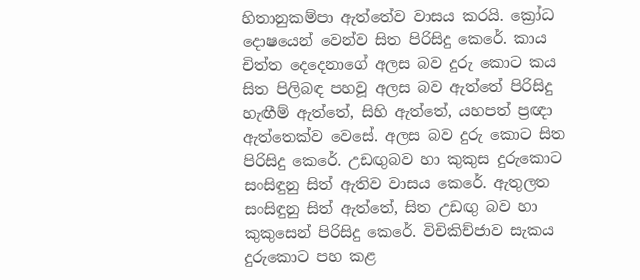හිතානුකම්පා ඇත්තේව වාසය කරයි. ක්‍රෝධ දොෂයෙන් වෙන්ව සිත පිරිසිදු කෙරේ. කාය චිත්ත දෙදෙනාගේ අලස බව දුරු කොට කය සිත පිලිබඳ පහවූ අලස බව ඇත්තේ පිරිසිදු හැඟීම් ඇත්තේ, සිහි ඇත්තේ, යහපත් ප්‍රඥා ඇත්තෙක්ව වෙසේ. අලස බව දුරු කොට සිත පිරිසිදු කෙරේ. උඩඟුබව හා කුකුස දුරුකොට සංසිඳුනු සිත් ඇතිව වාසය කෙරේ. ඇතුලත සංසිඳුනු සිත් ඇත්තේ, සිත උඩඟු බව හා කුකුසෙන් පිරිසිදු කෙරේ. විචිකිච්ජාව සැකය දුරුකොට පහ කළ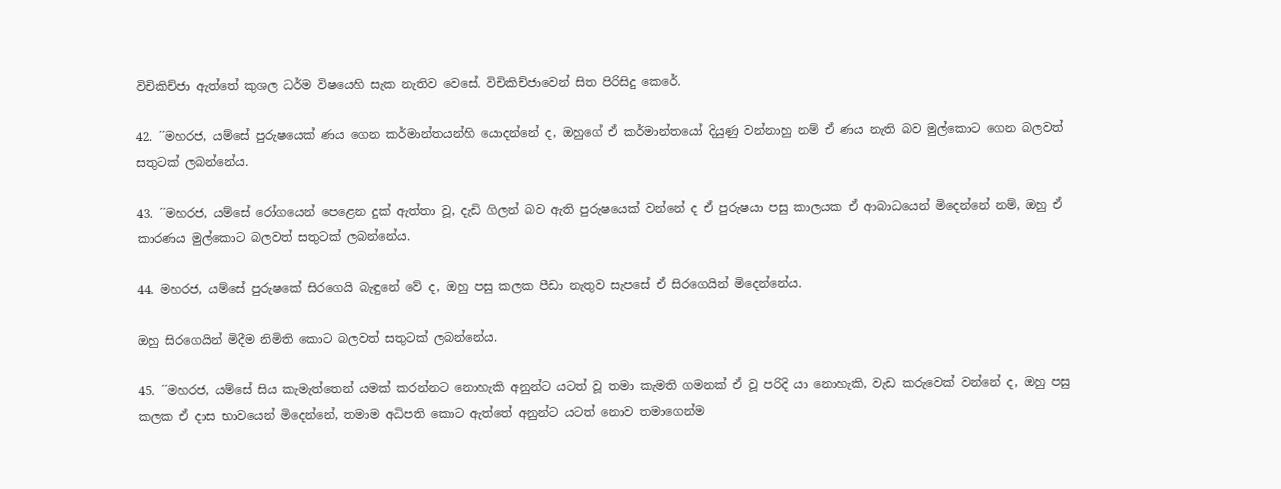විචිකිච්ජා ඇත්තේ කුශල ධර්ම විෂයෙහි සැක නැතිව වෙසේ. විචිකිච්ජාවෙන් සිත පිරිසිදු කෙරේ.

42. ´´මහරජ, යම්සේ පුරුෂයෙක් ණය ගෙන කර්මාන්තයන්හි යොදන්නේ ද, ඔහුගේ ඒ කර්මාන්තයෝ දියුණු වන්නාහු නම් ඒ ණය නැති බව මුල්කොට ගෙන බලවත් සතුටක් ලබන්නේය.

43. ´´මහරජ, යම්සේ රෝගයෙන් පෙළෙන දුක් ඇත්තා වූ, දැඩි ගිලන් බව ඇති පුරුෂයෙක් වන්නේ ද ඒ පුරුෂයා පසු කාලයක ඒ ආබාධයෙන් මිදෙන්නේ නම්, ඔහු ඒ කාරණය මුල්කොට බලවත් සතුටක් ලබන්නේය.

44. මහරජ, යම්සේ පුරුෂකේ සිරගෙයි බැඳුනේ වේ ද, ඔහු පසු කලක පීඩා නැතුව සැපසේ ඒ සිරගෙයින් මිදෙන්නේය.

ඔහු සිරගෙයින් මිදීම නිමිති කොට බලවත් සතුටක් ලබන්නේය.

45. ´´මහරජ, යම්සේ සිය කැමැත්තෙන් යමක් කරන්නට නොහැකි අනුන්ට යටත් වූ තමා කැමති ගමනක් ඒ වූ පරිදි යා නොහැකි, වැඩ කරුවෙක් වන්නේ ද, ඔහු පසු කලක ඒ දාස භාවයෙන් මිදෙන්නේ, තමාම අධිපති කොට ඇත්තේ අනුන්ට යටත් නොව තමාගෙන්ම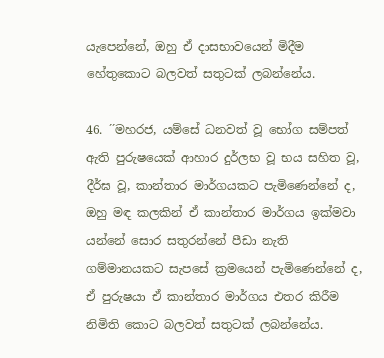යැපෙන්නේ, ඔහු ඒ දාසභාවයෙන් මිදීම හේතුකොට බලවත් සතුටක් ලබන්නේය.

46. ´´මහරජ, යම්සේ ධනවත් වූ භෝග සම්පත් ඇති පුරුෂයෙක් ආහාර දුර්ලභ වූ භය සහිත වූ, දීර්ඝ වූ, කාන්තාර මාර්ගයකට පැමිණෙන්නේ ද, ඔහු මඳ කලකින් ඒ කාන්තාර මාර්ගය ඉක්මවා යන්නේ සොර සතුරන්නේ පීඩා නැති ගම්මානයකට සැපසේ ක්‍රමයෙන් පැමිණෙන්නේ ද, ඒ පුරුෂයා ඒ කාන්තාර මාර්ගය එතර කිරීම නිමිති කොට බලවත් සතුටක් ලබන්නේය.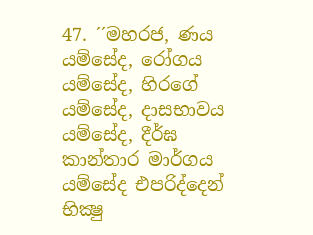47. ´´මහරජ, ණය යම්සේද, රෝගය යම්සේද, හිරගේ යම්සේද, දාසභාවය යම්සේද, දීර්ඝ කාන්තාර මාර්ගය යම්සේද එපරිද්දෙන් භික්‍ෂු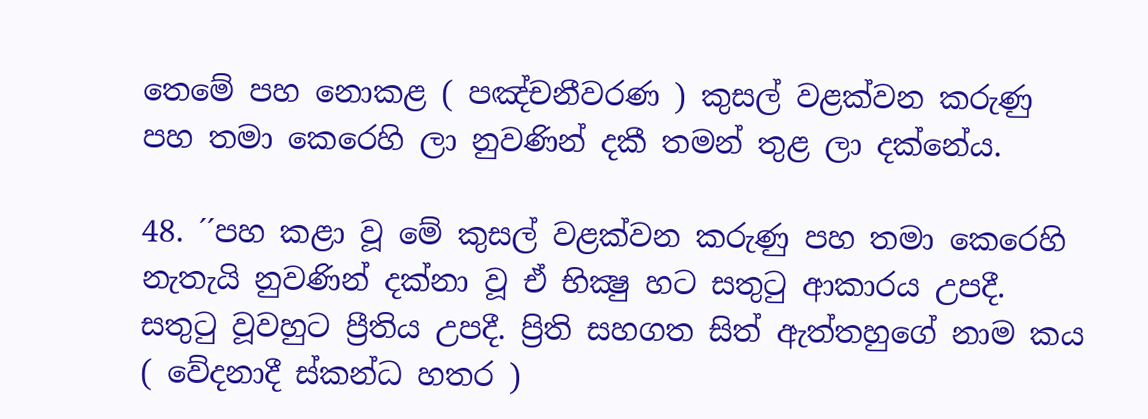තෙමේ පහ නොකළ ( පඤ්චනීවරණ ) කුසල් වළක්වන කරුණු පහ තමා කෙරෙහි ලා නුවණින් දකී තමන් තුළ ලා දක්නේය.

48. ´´පහ කළා වූ මේ කුසල් වළක්වන කරුණු පහ තමා කෙරෙහි නැතැයි නුවණින් දක්නා වූ ඒ භික්‍ෂු හට සතුටු ආකාරය උපදී. සතුටු වූවහුට ප්‍රීතිය උපදී. ප්‍රිති සහගත සිත් ඇත්තහුගේ නාම කය ( වේදනාදී ස්කන්ධ හතර )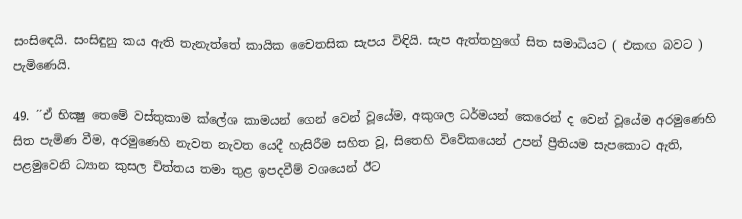සංසිඳෙයි. සංසිඳුනු කය ඇති තැනැත්තේ කායික චෛතසික සැපය විඳියි. සැප ඇත්තහුගේ සිත සමාධියට ( එකඟ බවට ) පැමිණෙයි.

49. ´´ඒ භික්‍ෂු තෙමේ වස්තුකාම ක්ලේශ කාමයන් ගෙන් වෙන් වූයේම, අකුශල ධර්මයන් කෙරෙන් ද වෙන් වූයේම අරමුණෙහි සිත පැමිණ වීම, අරමුණෙහි නැවත නැවත යෙදී හැසිරීම සහිත වූ, සිතෙහි විවේකයෙන් උපන් ප්‍රීතියම සැපකොට ඇති, පළමුවෙනි ධ්‍යාන කුසල චිත්තය තමා තුළ ඉපදවීම් වශයෙන් ඊට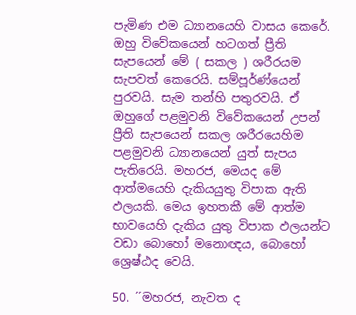පැමිණ එම ධ්‍යානයෙහි වාසය කෙරේ. ඔහු විවේකයෙන් හටගත් ප්‍රීති සැපයෙන් මේ ( සකල ) ශරීරයම සැපවත් කෙරෙයි. සම්පූර්ණ්යෙන් පුරවයි. සැම තන්හි පතුරවයි. ඒ ඔහුගේ පළමුවනි විවේකයෙන් උපන් ප්‍රීති සැපයෙන් සකල ශරීරයෙහිම පළමුවනි ධ්‍යානයෙන් යුත් සැපය පැතිරෙයි. මහරජ, මෙයද මේ ආත්මයෙහි දැකියයුතු විපාක ඇති ඵලයකි. මෙය ඉහතකී මේ ආත්ම භාවයෙහි දැකිය යුතු විපාක ඵලයන්ට වඩා බොහෝ මනොඥය, බොහෝ ශ්‍රෙෂ්ඨද වෙයි.

50. ´´මහරජ, නැවත ද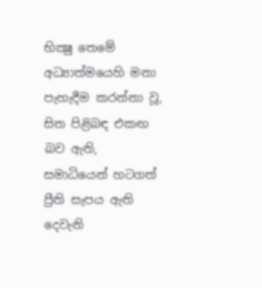භික්‍ෂු තෙමේ අධ්‍යාත්මයෙහි මනා පැහැදීම කරන්නා වූ, සිත පිළිබඳ එකඟ බව ඇති, සමාධියෙන් හටගත් ප්‍රීති සැපය ඇති දෙවැනි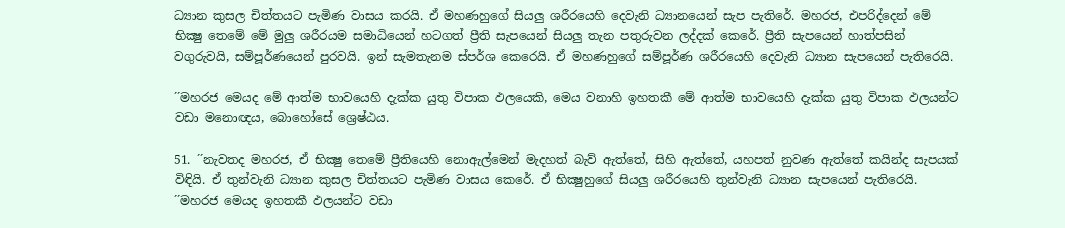ධ්‍යාන කුසල චිත්තයට පැමිණ වාසය කරයි. ඒ මහණහුගේ සියලු ශරීරයෙහි දෙවැනි ධ්‍යානයෙන් සැප පැතිරේ. මහරජ, එපරිද්දෙන් මේ භික්‍ෂු තෙමේ මේ මුලු ශරීරයම සමාධියෙන් හටගත් ප්‍රීති සැපයෙන් සියලු තැන පතුරුවන ලද්දක් කෙරේ. ප්‍රීති සැපයෙන් හාත්පසින් වගුරුවයි, සම්පූර්ණයෙන් පුරවයි. ඉන් සැමතැනම ස්පර්ශ කෙරෙයි. ඒ මහණහුගේ සම්පූර්ණ ශරීරයෙහි දෙවැනි ධ්‍යාන සැපයෙන් පැතිරෙයි.

´´මහරජ මෙයද මේ ආත්ම භාවයෙහි දැක්ක යුතු විපාක ඵලයෙකි, මෙය වනාහි ඉහතකී මේ ආත්ම භාවයෙහි දැක්ක යුතු විපාක ඵලයන්ට වඩා මනොඥය, බොහෝසේ ශ්‍රෙෂ්ඨය.

51. ´´නැවතද මහරජ, ඒ භික්‍ෂු තෙමේ ප්‍රීතියෙහි නොඇල්මෙන් මැදහත් බැව් ඇත්තේ, සිහි ඇත්තේ, යහපත් නුවණ ඇත්තේ කයින්ද සැපයක් විඳියි. ඒ තුන්වැනි ධ්‍යාන කුසල චිත්තයට පැමිණ වාසය කෙරේ. ඒ භික්‍ෂුහුගේ සියලු ශරීරයෙහි තුන්වැනි ධ්‍යාන සැපයෙන් පැතිරෙයි. ´´මහරජ මෙයද ඉහතකී ඵලයන්ට වඩා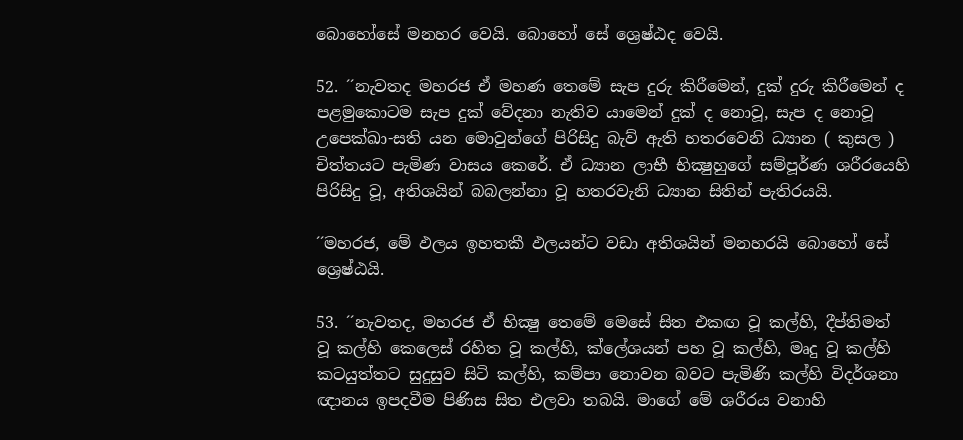බොහෝසේ මනහර වෙයි. බොහෝ සේ ශ්‍රෙෂ්ඨද වෙයි.

52. ´´නැවතද මහරජ ඒ මහණ තෙමේ සැප දුරු කිරීමෙන්, දුක් දුරු කිරීමෙන් ද පළමුකොටම සැප දුක් වේදනා නැතිව යාමෙන් දුක් ද නොවූ, සැප ද නොවූ උපෙක්ඛා-සති යන මොවුන්ගේ පිරිසිදු බැව් ඇති හතරවෙනි ධ්‍යාන ( කුසල ) චිත්තයට පැමිණ වාසය කෙරේ. ඒ ධ්‍යාන ලාභී භික්‍ෂුහුගේ සම්පූර්ණ ශරීරයෙහි පිරිසිදු වූ, අතිශයින් බබලන්නා වූ හතරවැනි ධ්‍යාන සිතින් පැතිරයයි.

´´මහරජ, මේ ඵලය ඉහතකී ඵලයන්ට වඩා අතිශයින් මනහරයි බොහෝ සේ ශ්‍රෙෂ්ඨයි.

53. ´´නැවතද, මහරජ ඒ භික්‍ෂු තෙමේ මෙසේ සිත එකඟ වූ කල්හි, දීප්තිමත් වූ කල්හි කෙලෙස් රහිත වූ කල්හි, ක්ලේශයන් පහ වූ කල්හි, මෘදු වූ කල්හි කටයුත්තට සුදුසුව සිටි කල්හි, කම්පා නොවන බවට පැමිණි කල්හි විදර්ශනා ඥානය ඉපදවීම පිණිස සිත එලවා තබයි. මාගේ මේ ශරීරය වනාහි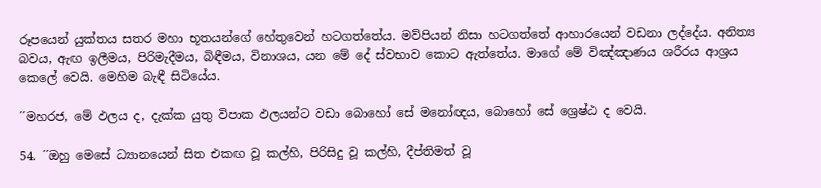රූපයෙන් යුක්තය සතර මහා භූතයන්ගේ හේතුවෙන් හටගත්තේය. මව්පියන් නිසා හටගත්තේ ආහාරයෙන් වඩනා ලද්දේය. අනිත්‍ය බවය, ඇඟ ඉලීමය, පිරිමැදීමය, බිඳීමය, විනාශය, යන මේ දේ ස්වභාව කොට ඇත්තේය. මාගේ මේ විඤ්ඤාණය ශරීරය ආශ්‍රය කෙලේ වෙයි. මෙහිම බැඳී සිටියේය.

´´මහරජ, මේ ඵලය ද, දැක්ක යුතු විපාක ඵලයන්ට වඩා බොහෝ සේ මනෝඥය, බොහෝ සේ ශ්‍රෙෂ්ඨ ද වෙයි.

54. ´´ඔහු මෙසේ ධ්‍යානයෙන් සිත එකඟ වූ කල්හි, පිරිසිදු වූ කල්හි, දීප්තිමත් වූ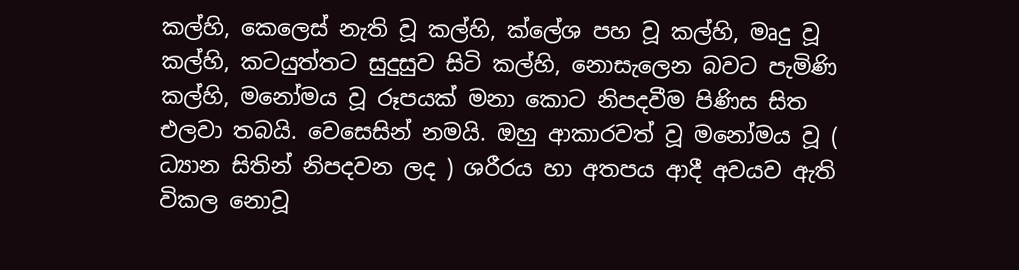කල්හි, කෙලෙස් නැති වූ කල්හි, ක්ලේශ පහ වූ කල්හි, මෘදු වූ කල්හි, කටයුත්තට සුදුසුව සිටි කල්හි, නොසැලෙන බවට පැමිණි කල්හි, මනෝමය වූ රූපයක් මනා කොට නිපදවීම පිණිස සිත එලවා තබයි. වෙසෙසින් නමයි. ඔහු ආකාරවත් වූ මනෝමය වූ ( ධ්‍යාන සිතින් නිපදවන ලද ) ශරීරය හා අතපය ආදී අවයව ඇති විකල නොවූ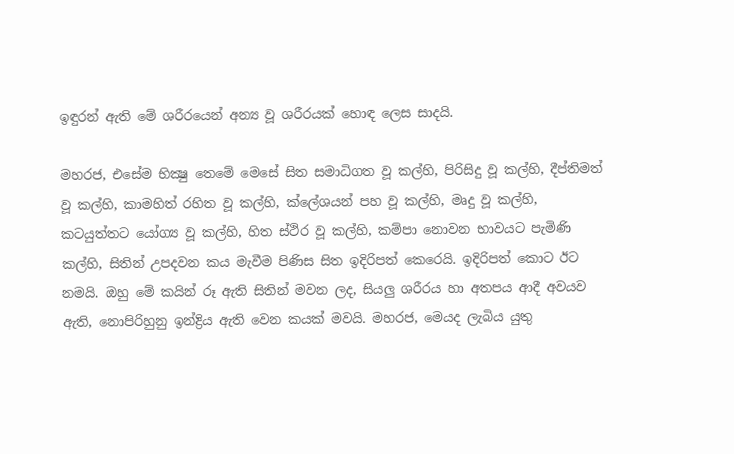ඉඳුරන් ඇති මේ ශරීරයෙන් අන්‍ය වූ ශරීරයක් හොඳ ලෙස සාදයි.

මහරජ, එසේම භික්‍ෂු තෙමේ මෙසේ සිත සමාධිගත වූ කල්හි, පිරිසිදු වූ කල්හි, දීප්තිමත් වූ කල්හි, කාමහිත් රහිත වූ කල්හි, ක්ලේශයන් පහ වූ කල්හි, මෘදු වූ කල්හි, කටයුත්තට යෝග්‍ය වූ කල්හි, හිත ස්ථිර වූ කල්හි, කම්පා නොවන භාවයට පැමිණි කල්හි, සිතින් උපදවන කය මැවීම පිණිස සිත ඉදිරිපත් කෙරෙයි. ඉදිරිපත් කොට ඊට නමයි. ඔහු මේ කයින් රූ ඇති සිතින් මවන ලද, සියලු ශරීරය හා අතපය ආදී අවයව ඇති, නොපිරිහුනු ඉන්ද්‍රිය ඇති වෙන කයක් මවයි. මහරජ, මෙයද ලැබිය යුතු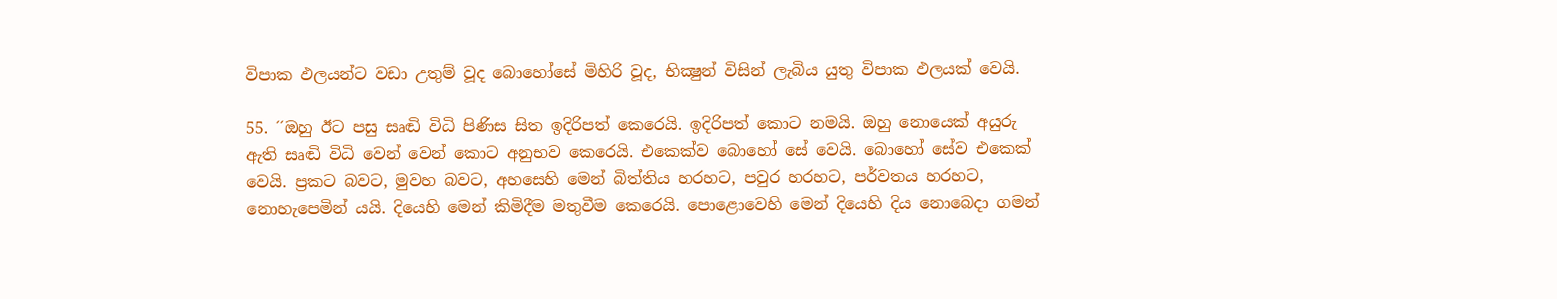විපාක ඵලයන්ට වඩා උතුම් වූද බොහෝසේ මිහිරි වූද, භික්‍ෂුන් විසින් ලැබිය යුතු විපාක ඵලයක් වෙයි.

55. ´´ඔහු ඊට පසු සෘඬි විධි පිණිස සිත ඉදිරිපත් කෙරෙයි. ඉදිරිපත් කොට නමයි. ඔහු නොයෙක් අයුරු ඇති සෘඬි විධි වෙන් වෙන් කොට අනුභව කෙරෙයි. එකෙක්ව බොහෝ සේ වෙයි. බොහෝ සේව එකෙක් වෙයි. ප්‍රකට බවට, මුවහ බවට, අහසෙහි මෙන් බිත්තිය හරහට, පවුර හරහට, පර්වතය හරහට, නොහැපෙමින් යයි. දියෙහි මෙන් කිමිදීම මතුවීම කෙරෙයි. පොළොවෙහි මෙන් දියෙහි දිය නොබෙදා ගමන්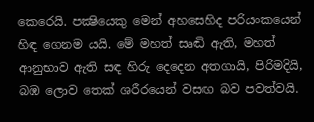කෙරෙයි. පක්‍ෂියෙකු මෙන් අහසෙහිද පරියංකයෙන් හිඳ ගෙනම යයි. මේ මහත් සෘඬි ඇති, මහත් ආනුභාව ඇති සඳ හිරු දෙදෙන අතගායි, පිරිමදියි, බඹ ලොව තෙක් ශරීරයෙන් වසඟ බව පවත්වයි.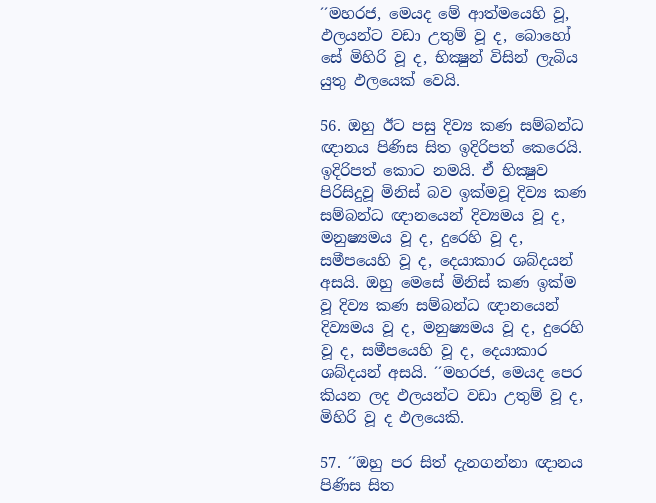´´මහරජ, මෙයද මේ ආත්මයෙහි වූ, ඵලයන්ට වඩා උතුම් වූ ද, බොහෝ සේ මිහිරි වූ ද, භික්‍ෂුන් විසින් ලැබිය යුතු ඵලයෙක් වෙයි.

56. ඔහු ඊට පසු දිව්‍ය කණ සම්බන්ධ ඥානය පිණිස සිත ඉදිරිපත් කෙරෙයි. ඉදිරිපත් කොට නමයි. ඒ භික්‍ෂුව පිරිසිදුවූ මිනිස් බව ඉක්මවූ දිව්‍ය කණ සම්බන්ධ ඥානයෙන් දිව්‍යමය වූ ද, මනුෂ්‍යමය වූ ද, දුරෙහි වූ ද, සමීපයෙහි වූ ද, දෙයාකාර ශබ්දයන් අසයි. ඔහු මෙසේ මිනිස් කණ ඉක්ම වූ දිව්‍ය කණ සම්බන්ධ ඥානයෙන් දිව්‍යමය වූ ද, මනුෂ්‍යමය වූ ද, දුරෙහි වූ ද, සමීපයෙහි වූ ද, දෙයාකාර ශබ්දයන් අසයි. ´´මහරජ, මෙයද පෙර කියන ලද ඵලයන්ට වඩා උතුම් වූ ද, මිහිරි වූ ද ඵලයෙකි.

57. ´´ඔහු පර සිත් දැනගන්නා ඥානය පිණිස සිත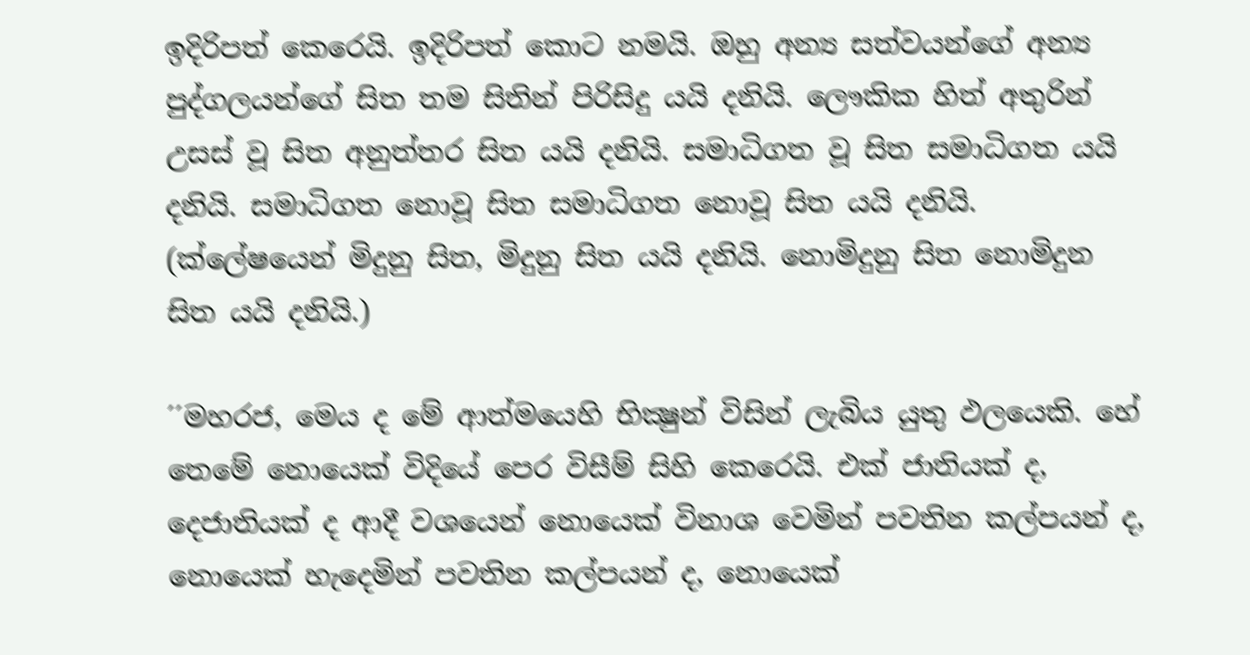ඉදිරිපත් කෙරෙයි. ඉදිරිපත් කොට නමයි. ඔහු අන්‍ය සත්වයන්ගේ අන්‍ය පුද්ගලයන්ගේ සිත තම සිතින් පිරිසිදු යයි දනියි. ලෞකික හිත් අතුරින් උසස් වූ සිත අනුත්තර සිත යයි දනියි. සමාධිගත වූ සිත සමාධිගත යයි දනියි. සමාධිගත නොවූ සිත සමාධිගත නොවූ සිත යයි දනියි. (ක්ලේෂයෙන් මිදුනු සිත, මිදුනු සිත යයි දනියි. නොමිදුනු සිත නොමිදුන සිත යයි දනියි.)

´´මහරජ, මෙය ද මේ ආත්මයෙහි භික්‍ෂුන් විසින් ලැබිය යුතු ඵලයෙකි. හේ තෙමේ නොයෙක් විදියේ පෙර විසීම් සිහි කෙරෙයි. එක් ජාතියක් ද, දෙජාතියක් ද ආදී වශයෙන් නොයෙක් විනාශ වෙමින් පවතින කල්පයන් ද, නොයෙක් හැදෙමින් පවතින කල්පයන් ද, නොයෙක්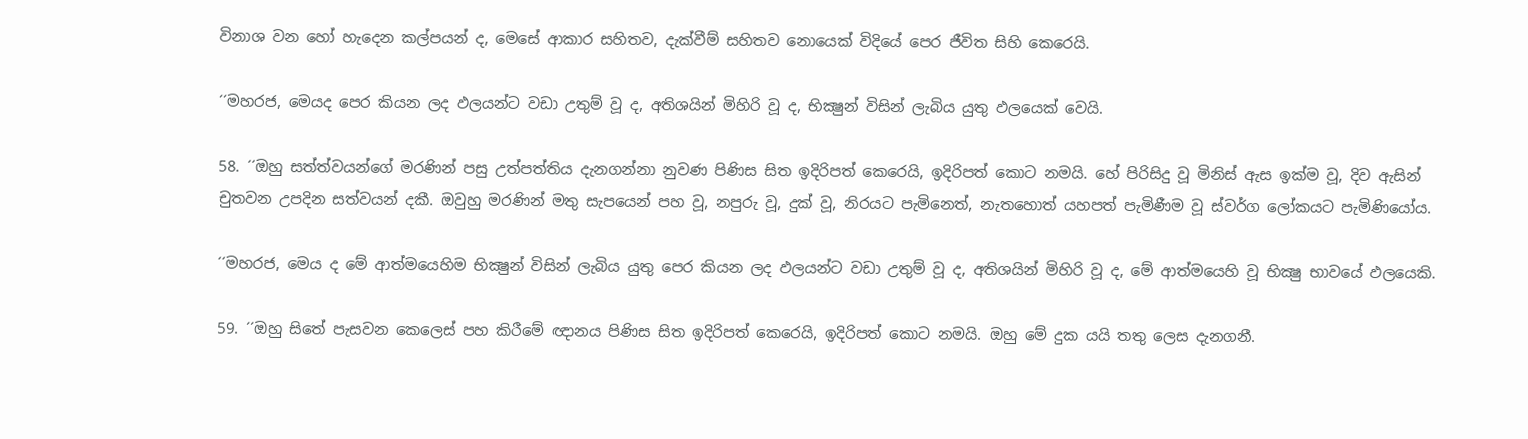විනාශ වන හෝ හැදෙන කල්පයන් ද, මෙසේ ආකාර සහිතව, දැක්වීම් සහිතව නොයෙක් විදියේ පෙර ජීවිත සිහි කෙරෙයි.

´´මහරජ, මෙයද පෙර කියන ලද ඵලයන්ට වඩා උතුම් වූ ද, අතිශයින් මිහිරි වූ ද, භික්‍ෂුන් විසින් ලැබිය යුතු ඵලයෙක් වෙයි.

58. ´´ඔහු සත්ත්වයන්ගේ මරණින් පසු උත්පත්තිය දැනගන්නා නුවණ පිණිස සිත ඉදිරිපත් කෙරෙයි, ඉදිරිපත් කොට නමයි. හේ පිරිසිදු වූ මිනිස් ඇස ඉක්ම වූ, දිව ඇසින් චුතවන උපදින සත්වයන් දකී. ඔවුහු මරණින් මතු සැපයෙන් පහ වූ, නපුරු වූ, දුක් වූ, නිරයට පැමිනෙත්, නැතහොත් යහපත් පැමිණීම වූ ස්වර්ග ලෝකයට පැමිණියෝය.

´´මහරජ, මෙය ද මේ ආත්මයෙහිම භික්‍ෂුන් විසින් ලැබිය යුතු පෙර කියන ලද ඵලයන්ට වඩා උතුම් වූ ද, අතිශයින් මිහිරි වූ ද, මේ ආත්මයෙහි වූ භික්‍ෂු භාවයේ ඵලයෙකි.

59. ´´ඔහු සිතේ පැසවන කෙලෙස් පහ කිරීමේ ඥානය පිණිස සිත ඉදිරිපත් කෙරෙයි, ඉදිරිපත් කොට නමයි. ඔහු මේ දුක යයි තතු ලෙස දැනගනී.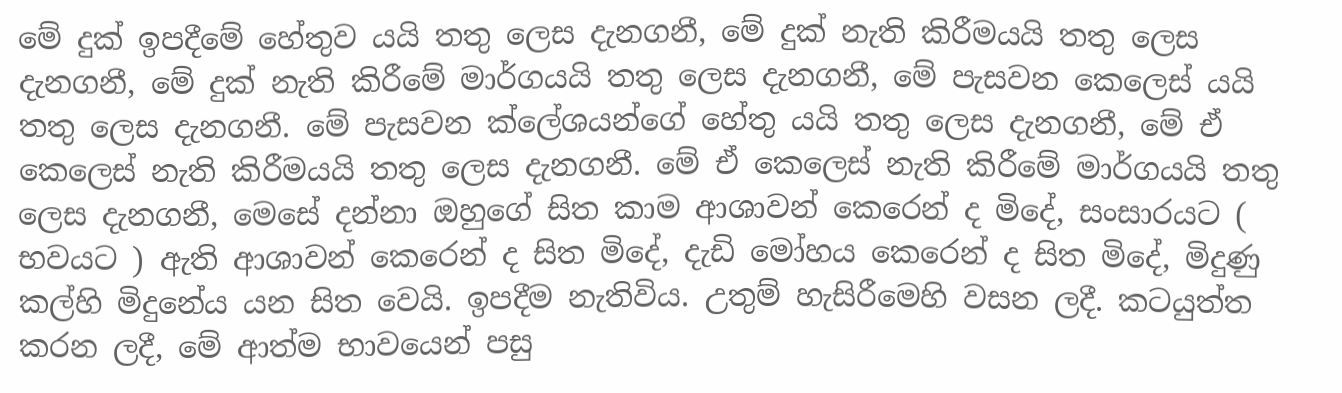මේ දුක් ඉපදීමේ හේතුව යයි තතු ලෙස දැනගනී, මේ දුක් නැති කිරීමයයි තතු ලෙස දැනගනී, මේ දුක් නැති කිරීමේ මාර්ගයයි තතු ලෙස දැනගනී, මේ පැසවන කෙලෙස් යයි තතු ලෙස දැනගනී. මේ පැසවන ක්ලේශයන්ගේ හේතු යයි තතු ලෙස දැනගනී, මේ ඒ කෙලෙස් නැති කිරීමයයි තතු ලෙස දැනගනී. මේ ඒ කෙලෙස් නැති කිරීමේ මාර්ගයයි තතු ලෙස දැනගනී, මෙසේ දන්නා ඔහුගේ සිත කාම ආශාවන් කෙරෙන් ද මිදේ, සංසාරයට ( භවයට ) ඇති ආශාවන් කෙරෙන් ද සිත මිදේ, දැඩි මෝහය කෙරෙන් ද සිත මිදේ, මිදුණු කල්හි මිදුනේය යන සිත වෙයි. ඉපදීම නැතිවිය. උතුම් හැසිරීමෙහි වසන ලදී. කටයුත්ත කරන ලදී, මේ ආත්ම භාවයෙන් පසු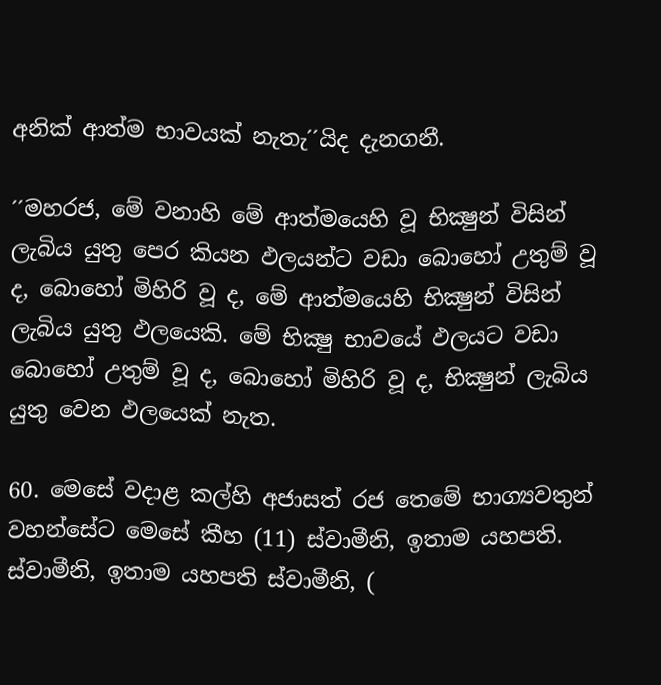අනික් ආත්ම භාවයක් නැතැ´´යිද දැනගනී.

´´මහරජ, මේ වනාහි මේ ආත්මයෙහි වූ භික්‍ෂුන් විසින් ලැබිය යුතු පෙර කියන ඵලයන්ට වඩා බොහෝ උතුම් වූ ද, බොහෝ මිහිරි වූ ද, මේ ආත්මයෙහි භික්‍ෂුන් විසින් ලැබිය යුතු ඵලයෙකි. මේ භික්‍ෂු භාවයේ ඵලයට වඩා බොහෝ උතුම් වූ ද, බොහෝ මිහිරි වූ ද, භික්‍ෂුන් ලැබිය යුතු වෙන ඵලයෙක් නැත.

60. මෙසේ වදාළ කල්හි අජාසත් රජ තෙමේ භාග්‍යවතුන් වහන්සේට මෙසේ කීහ (11) ස්වාමීනි, ඉතාම යහපති. ස්වාමීනි, ඉතාම යහපති ස්වාමීනි, (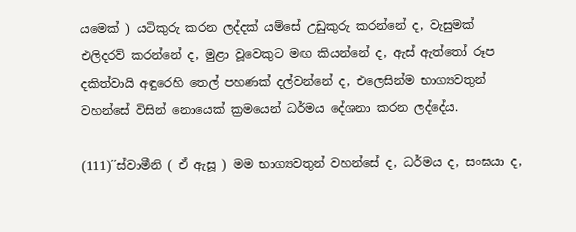යමෙක් ) යටිකුරු කරන ලද්දක් යම්සේ උඩුකුරු කරන්නේ ද, වැසුමක් එලිදරව් කරන්නේ ද, මුළා වූවෙකුට මඟ කියන්නේ ද, ඇස් ඇත්තෝ රූප දකිත්වායි අඳුරෙහි තෙල් පහණක් දල්වන්නේ ද, එලෙසින්ම භාග්‍යවතුන් වහන්සේ විසින් නොයෙක් ක්‍රමයෙන් ධර්මය දේශනා කරන ලද්දේය.

(111)´´ස්වාමීනි ( ඒ ඇසූ ) මම භාග්‍යවතුන් වහන්සේ ද, ධර්මය ද, සංඝයා ද,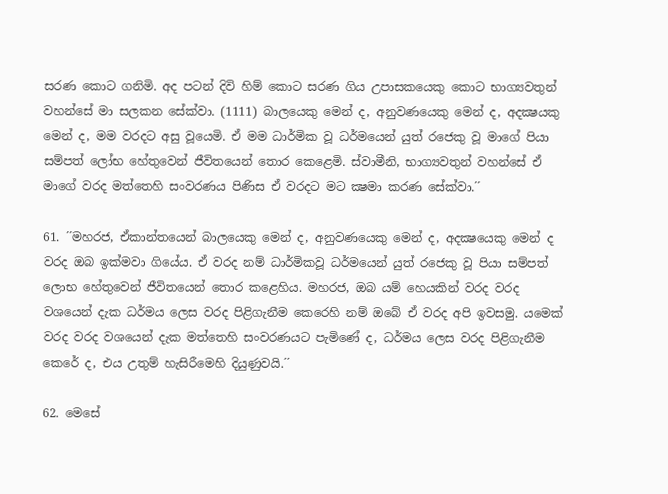සරණ කොට ගනිමි. අද පටන් දිවි හිම් කොට සරණ ගිය උපාසකයෙකු කොට භාග්‍යවතුන් වහන්සේ මා සලකන සේක්වා. (1111) බාලයෙකු මෙන් ද, අනුවණයෙකු මෙන් ද, අදක්‍ෂයකු මෙන් ද, මම වරදට අසු වූයෙමි. ඒ මම ධාර්මික වූ ධර්මයෙන් යුත් රජෙකු වූ මාගේ පියා සම්පත් ලෝභ හේතුවෙන් ජීවිතයෙන් තොර කෙළෙමි. ස්වාමීනි, භාග්‍යවතුන් වහන්සේ ඒ මාගේ වරද මත්තෙහි සංවරණය පිණිස ඒ වරදට මට ක්‍ෂමා කරණ සේක්වා.´´

61. ´´මහරජ, ඒකාන්තයෙන් බාලයෙකු මෙන් ද, අනුවණයෙකු මෙන් ද, අදක්‍ෂයෙකු මෙන් ද වරද ඔබ ඉක්මවා ගියේය. ඒ වරද නම් ධාර්මිකවූ ධර්මයෙන් යුත් රජෙකු වූ පියා සම්පත් ලොභ හේතුවෙන් ජීවිතයෙන් තොර කළෙහිය. මහරජ, ඔබ යම් හෙයකින් වරද වරද වශයෙන් දැක ධර්මය ලෙස වරද පිළිගැනීම කෙරෙහි නම් ඔබේ ඒ වරද අපි ඉවසමු. යමෙක් වරද වරද වශයෙන් දැක මත්තෙහි සංවරණයට පැමිණේ ද, ධර්මය ලෙස වරද පිළිගැනීම කෙරේ ද, එය උතුම් හැසිරීමෙහි දියුණුවයි.´´

62. මෙසේ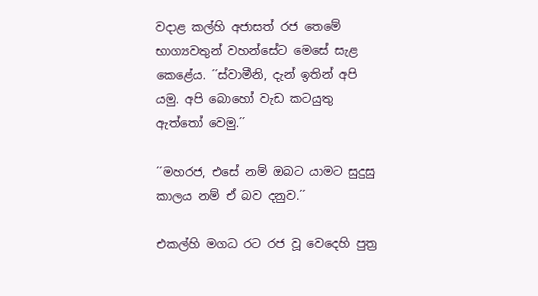වදාළ කල්හි අජාසත් රජ තෙමේ භාග්‍යවතුන් වහන්සේට මෙසේ සැළ කෙළේය. ´´ස්වාමීනි, දැන් ඉතින් අපි යමු. අපි බොහෝ වැඩ කටයුතු ඇත්තෝ වෙමු.´´

´´මහරජ, එසේ නම් ඔබට යාමට සුදුසු කාලය නම් ඒ බව දනුව.´´

එකල්හි මගධ රට රජ වූ වෙදෙහි පුත්‍ර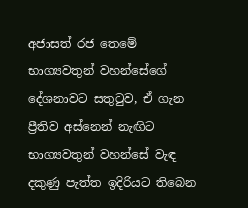අජාසත් රජ තෙමේ භාග්‍යවතුන් වහන්සේගේ දේශනාවට සතුටුව, ඒ ගැන ප්‍රීතිව අස්නෙන් නැඟිට භාග්‍යවතුන් වහන්සේ වැඳ දකුණු පැත්ත ඉදිරියට තිබෙන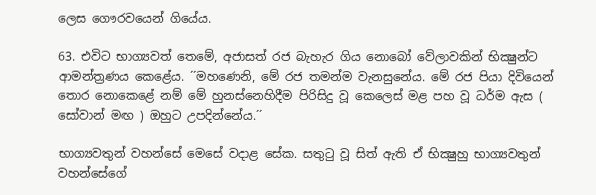ලෙස ගෞරවයෙන් ගියේය.

63. එවිට භාග්‍යවත් තෙමේ, අජාසත් රජ බැහැර ගිය නොබෝ වේලාවකින් භික්‍ෂුන්ට ආමන්ත්‍රණය කෙළේය. ´´මහණෙනි, මේ රජ තමන්ම වැනසුනේය. මේ රජ පියා දිවියෙන් තොර නොකෙළේ නම් මේ හුනස්නෙහිදීම පිරිසිදු වූ කෙලෙස් මළ පහ වූ ධර්ම ඇස ( සෝවාන් මඟ ) ඔහුට උපදින්නේය.´´

භාග්‍යවතුන් වහන්සේ මෙසේ වදාළ සේක. සතුටු වූ සිත් ඇති ඒ භික්‍ෂුහු භාග්‍යවතුන් වහන්සේගේ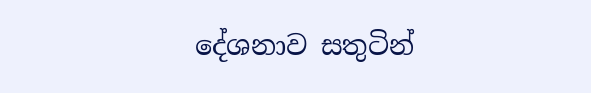දේශනාව සතුටින්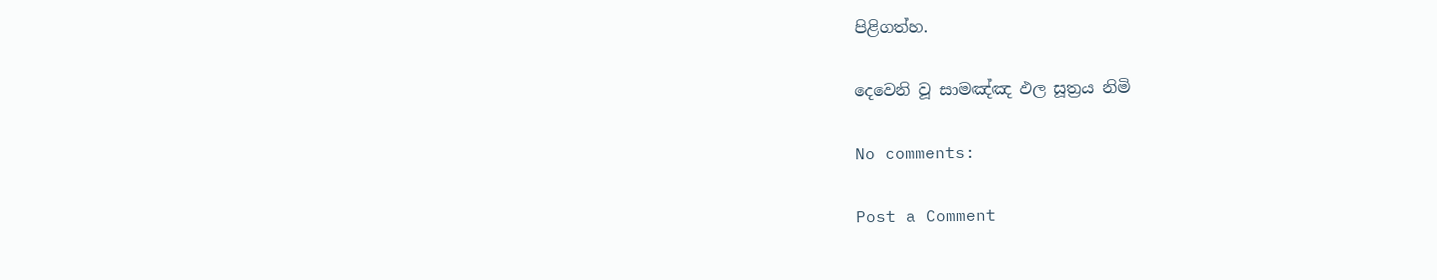පිළිගත්හ.

දෙවෙනි වූ සාමඤ්ඤ ඵල සූත්‍රය නිමි

No comments:

Post a Comment